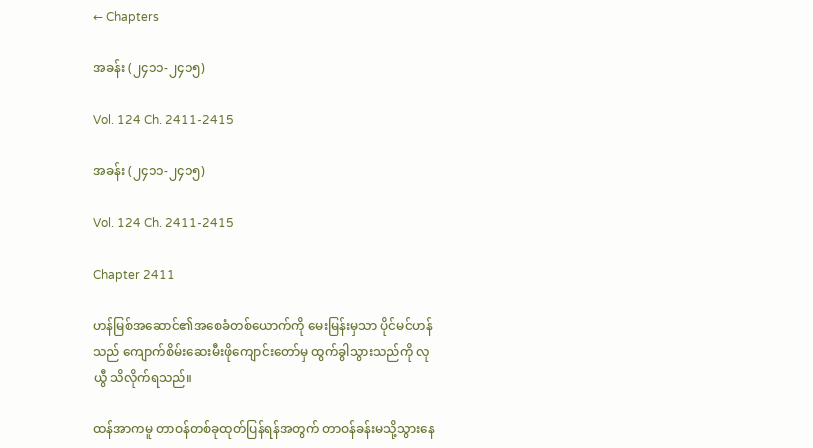← Chapters

အခန်း (၂၄၁၁-၂၄၁၅)

Vol. 124 Ch. 2411-2415

အခန်း (၂၄၁၁-၂၄၁၅)

Vol. 124 Ch. 2411-2415

Chapter 2411

ဟန်မြစ်အဆောင်၏အစေခံတစ်ယောက်ကို မေးမြန်းမှသာ ပိုင်မင်ဟန်သည် ကျောက်စိမ်းဆေးမီးဖိုကျောင်းတော်မှ ထွက်ခွါသွားသည်ကို လုယွီ သိလိုက်ရသည်။

ထန်အာကမူ တာဝန်တစ်ခုထုတ်ပြန်ရန်အတွက် တာဝန်ခန်းမသို့သွားနေ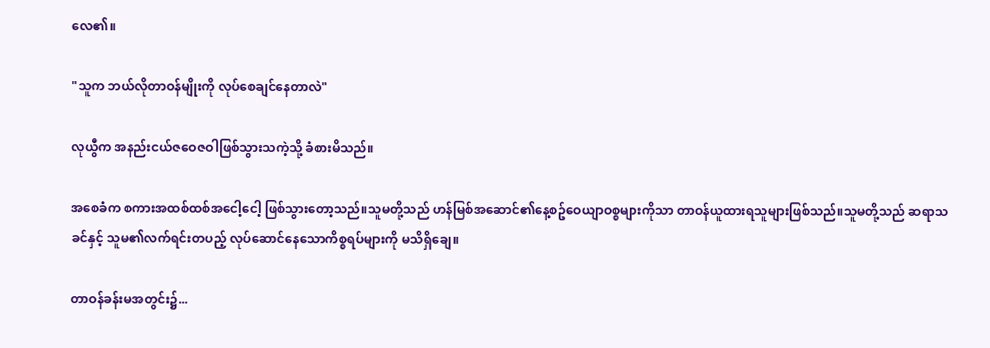လေ၏။

"သူက ဘယ်လိုတာဝန်မျိုးကို လုပ်စေချင်နေတာလဲ"

လုယွီက အနည်းငယ်ဇဝေဇဝါဖြစ်သွားသကဲ့သို့ ခံစားမိသည်။

အစေခံက စကားအထစ်ထစ်အငေါ့ငေါ့ ဖြစ်သွားတော့သည်။သူမတို့သည် ဟန်မြစ်အဆောင်၏နေ့စဥ်ဝေယျာဝစ္စများကိုသာ တာဝန်ယူထားရသူများဖြစ်သည်။သူမတို့သည် ဆရာသခင်နှင့် သူမ၏လက်ရင်းတပည့် လုပ်ဆောင်နေသောကိစ္စရပ်များကို မသိရှိချေ။

တာဝန်ခန်းမအတွင်း၌...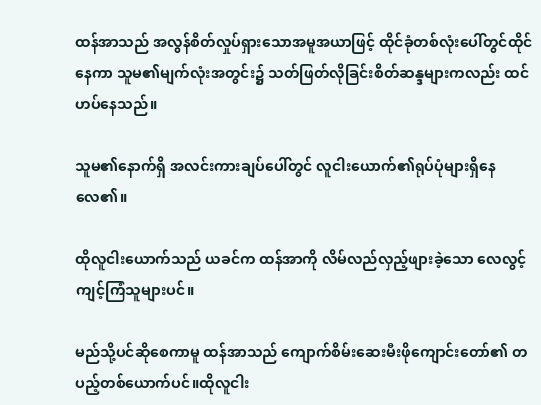ထန်အာသည် အလွန်စိတ်လှုပ်ရှားသောအမူအယာဖြင့် ထိုင်ခုံတစ်လုံးပေါ်တွင်ထိုင်နေကာ သူမ၏မျက်လုံးအတွင်း၌ သတ်ဖြတ်လိုခြင်းစိတ်ဆန္ဒများကလည်း ထင်ဟပ်နေသည်။

သူမ၏နောက်ရှိ အလင်းကားချပ်ပေါ်တွင် လူငါးယောက်၏ရုပ်ပုံများရှိနေလေ၏။

ထိုလူငါးယောက်သည် ယခင်က ထန်အာကို လိမ်လည်လှည့်ဖျားခဲ့သော လေလွင့်ကျင့်ကြံသူများပင်။

မည်သို့ပင်ဆိုစေကာမူ ထန်အာသည် ကျောက်စိမ်းဆေးမီးဖိုကျောင်းတော်၏ တပည့်တစ်ယောက်ပင်။ထိုလူငါး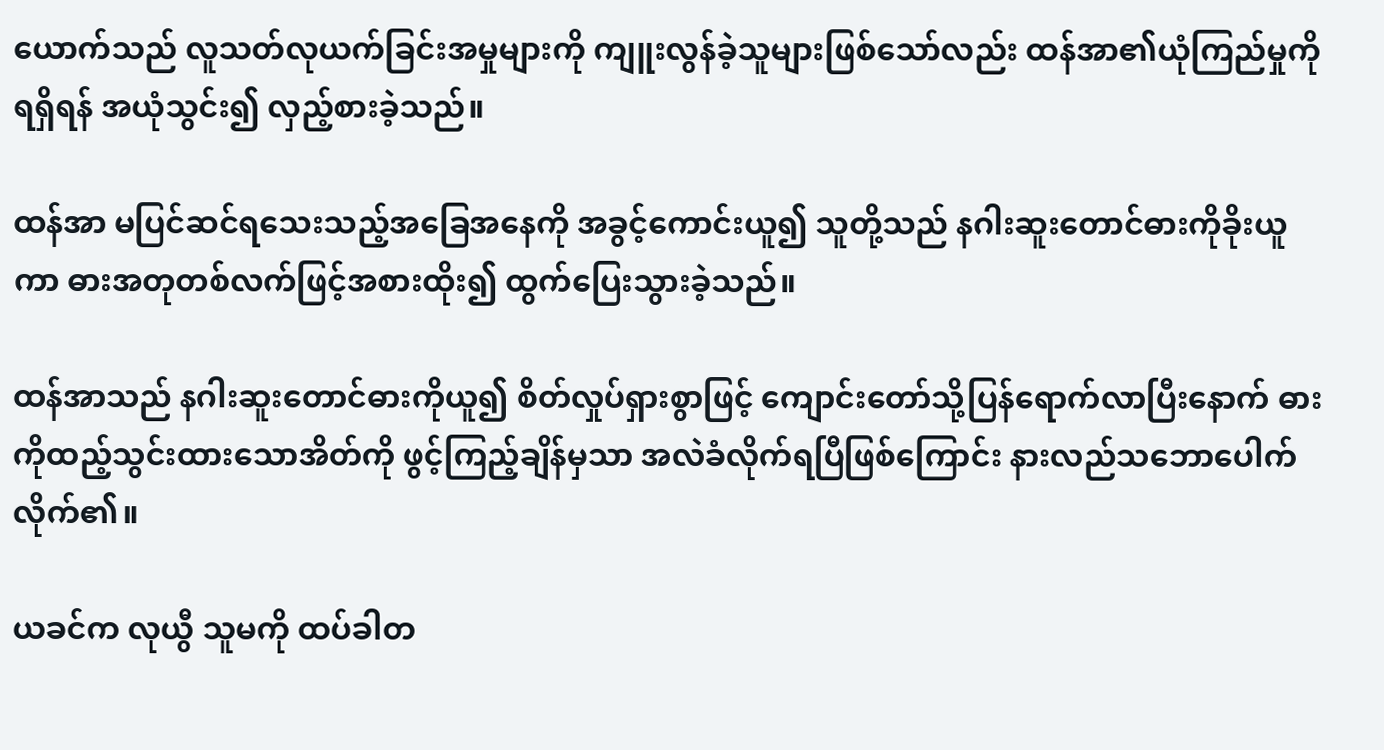ယောက်သည် လူသတ်လုယက်ခြင်းအမှုများကို ကျူးလွန်ခဲ့သူများဖြစ်သော်လည်း ထန်အာ၏ယုံကြည်မှုကိုရရှိရန် အယုံသွင်း၍ လှည့်စားခဲ့သည်။

ထန်အာ မပြင်ဆင်ရသေးသည့်အခြေအနေကို အခွင့်ကောင်းယူ၍ သူတို့သည် နဂါးဆူးတောင်ဓားကိုခိုးယူကာ ဓားအတုတစ်လက်ဖြင့်အစားထိုး၍ ထွက်ပြေးသွားခဲ့သည်။

ထန်အာသည် နဂါးဆူးတောင်ဓားကိုယူ၍ စိတ်လှုပ်ရှားစွာဖြင့် ကျောင်းတော်သို့ပြန်ရောက်လာပြီးနောက် ဓားကိုထည့်သွင်းထားသောအိတ်ကို ဖွင့်ကြည့်ချိန်မှသာ အလဲခံလိုက်ရပြီဖြစ်ကြောင်း နားလည်သဘောပေါက်လိုက်၏။

ယခင်က လုယွီ သူမကို ထပ်ခါတ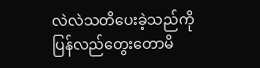လဲလဲသတိပေးခဲ့သည်ကို ပြန်လည်တွေးတောမိ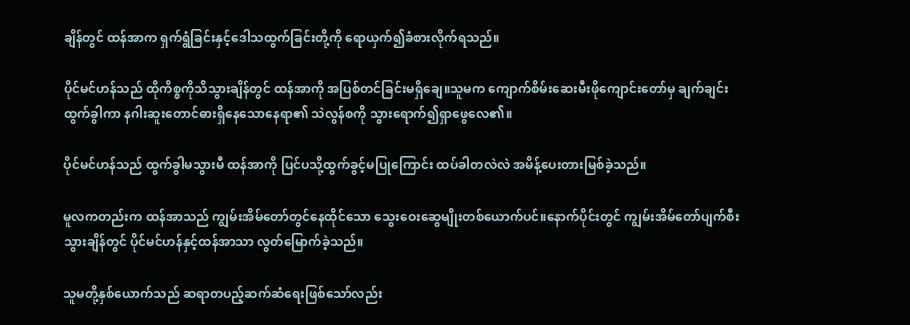ချိန်တွင် ထန်အာက ရှက်ရွံခြင်းနှင့်ဒေါသထွက်ခြင်းတို့ကို ရောယှက်၍ခံစားလိုက်ရသည်။

ပိုင်မင်ဟန်သည် ထိုကိစ္စကိုသိသွားချိန်တွင် ထန်အာကို အပြစ်တင်ခြင်းမရှိချေ။သူမက ကျောက်စိမ်းဆေးမီးဖိုကျောင်းတော်မှ ချက်ချင်းထွက်ခွါကာ နဂါးဆူးတောင်ဓားရှိနေသောနေရာ၏ သဲလွန်စကို သွားရောက်၍ရှာဖွေလေ၏။

ပိုင်မင်ဟန်သည် ထွက်ခွါမသွားမီ ထန်အာကို ပြင်ပသို့ထွက်ခွင့်မပြုကြောင်း ထပ်ခါတလဲလဲ အမိန့်ပေးတားမြစ်ခဲ့သည်။

မူလကတည်းက ထန်အာသည် ကျွမ်းအိမ်တော်တွင်နေထိုင်သော သွေးဝေးဆွေမျိုးတစ်ယောက်ပင်။နောက်ပိုင်းတွင် ကျွမ်းအိမ်တော်ပျက်စီးသွားချိန်တွင် ပိုင်မင်ဟန်နှင့်ထန်အာသာ လွတ်မြောက်ခဲ့သည်။

သူမတို့နှစ်ယောက်သည် ဆရာတပည့်ဆက်ဆံရေးဖြစ်သော်လည်း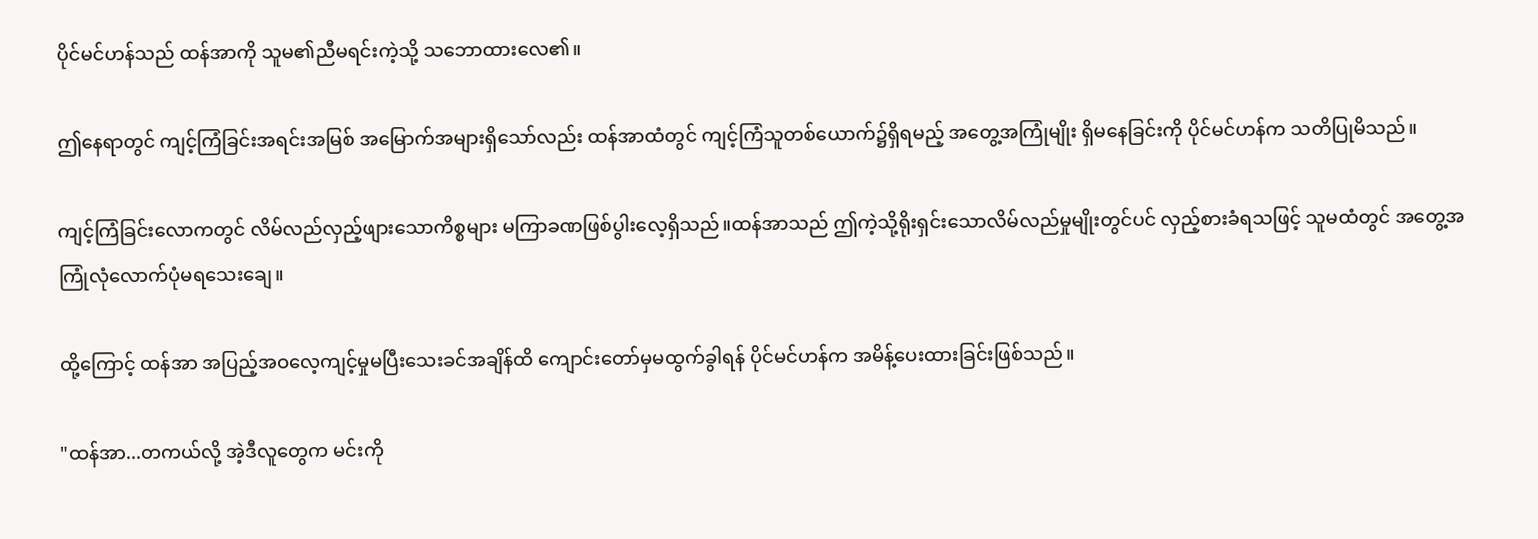ပိုင်မင်ဟန်သည် ထန်အာကို သူမ၏ညီမရင်းကဲ့သို့ သဘောထားလေ၏။

ဤနေရာတွင် ကျင့်ကြံခြင်းအရင်းအမြစ် အမြောက်အများရှိသော်လည်း ထန်အာထံတွင် ကျင့်ကြံသူတစ်ယောက်၌ရှိရမည့် အတွေ့အကြုံမျိုး ရှိမနေခြင်းကို ပိုင်မင်ဟန်က သတိပြုမိသည်။

ကျင့်ကြံခြင်းလောကတွင် လိမ်လည်လှည့်ဖျားသောကိစ္စများ မကြာခဏဖြစ်ပွါးလေ့ရှိသည်။ထန်အာသည် ဤကဲ့သို့ရိုးရှင်းသောလိမ်လည်မှုမျိုးတွင်ပင် လှည့်စားခံရသဖြင့် သူမထံတွင် အတွေ့အကြုံလုံလောက်ပုံမရသေးချေ။

ထို့ကြောင့် ထန်အာ အပြည့်အဝလေ့ကျင့်မှုမပြီးသေးခင်အချိန်ထိ ကျောင်းတော်မှမထွက်ခွါရန် ပိုင်မင်ဟန်က အမိန့်ပေးထားခြင်းဖြစ်သည်။

"ထန်အာ...တကယ်လို့ အဲ့ဒီလူတွေက မင်းကို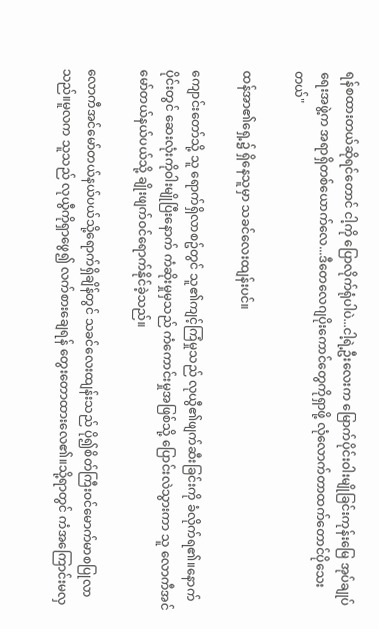ရန်စထားတယ်ဆိုရင်တောင် ငါ့ကို ပြောလိုက်ရုံပါပဲ...ငါ့ရဲ့ဦးလေးက မြောက်ပိုင်းဝါးမျိုခြင်းကုန်းမြေ အုပ်ချုပ်ရေးအဖွဲ့က အရာရှိတစ်ယောက်လေ...ဒီတေလေဂျပိုးကောင်တွေကိုရှာဖို့ လုံလောက်တာထက်တောင်ပိုသေးတယ်"

ထန်အာ၏ရှေ့၌ ရှိနေသူမှာ သခင်လေးထျန်းပင်။

ကျောင်းတော်သို့ သူ ရောက်ရှိလာစဥ်တွင် သူ၏ကျင့်ကြံမှုသည် လုယွီ၏ဖျက်ဆီးခြင်းကို ခံလိုက်ရ၏။နောက်ပိုင်းတွင် ဆေးလုံးကိုဝါးမျိုပြီးနောက် ကံဆိုးမှုမှသည် ကံကောင်းမှုအဖြစ်သို့ ပြောင်းလဲသွားကာ သူ လောကီအင်မော်တယ်နယ်ပယ်သို့ ချိုးဖျက်ဝင်ရောက်နိုင်ခဲ့သည်။

လောကီအင်မော်တယ်နယ်ပယ်သို့ရောက်ရှိချိန်တွင် သခင်လေးထျန်းသည် ပို၍စိတ်ကြီးဝင်မောက်မာစပြုလာသည်။မူလက သူသည် လုယွီကိုရှာဖွေ၍ လက်စားချေရန် တွေးတောထားလေ၏။သို့ရာတွင် ကံအကြောင်းမလှ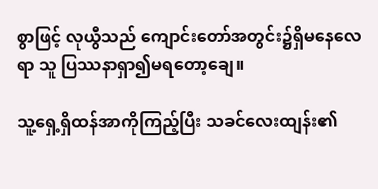စွာဖြင့် လုယွီသည် ကျောင်းတော်အတွင်း၌ရှိမနေလေရာ သူ ပြဿနာရှာ၍မရတော့ချေ။

သူ့ရှေ့ရှိထန်အာကိုကြည့်ပြီး သခင်လေးထျန်း၏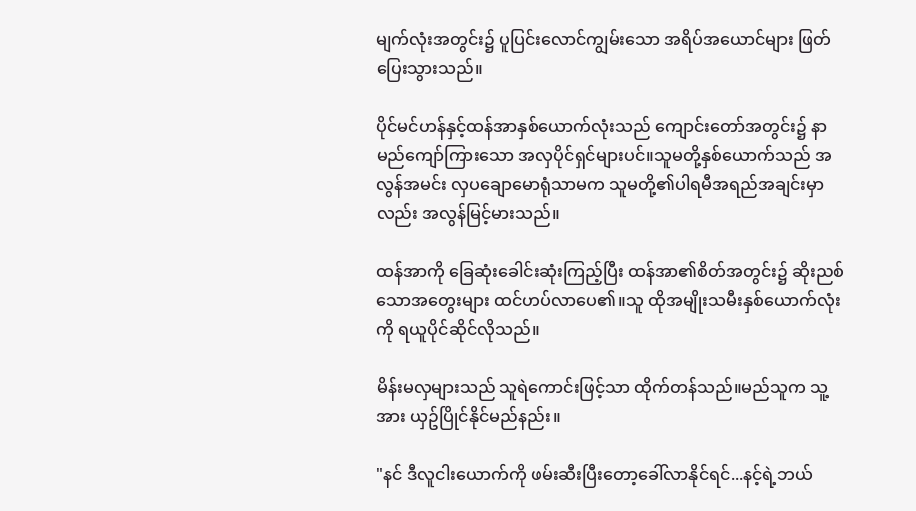မျက်လုံးအတွင်း၌ ပူပြင်းလောင်ကျွမ်းသော အရိပ်အယောင်များ ဖြတ်ပြေးသွားသည်။

ပိုင်မင်ဟန်နှင့်ထန်အာနှစ်ယောက်လုံးသည် ကျောင်းတော်အတွင်း၌ နာမည်ကျော်ကြားသော အလှပိုင်ရှင်များပင်။သူမတို့နှစ်ယောက်သည် အလွန်အမင်း လှပချောမောရုံသာမက သူမတို့၏ပါရမီအရည်အချင်းမှာလည်း အလွန်မြင့်မားသည်။

ထန်အာကို ခြေဆုံးခေါင်းဆုံးကြည့်ပြီး ထန်အာ၏စိတ်အတွင်း၌ ဆိုးညစ်သောအတွေးများ ထင်ဟပ်လာပေ၏။သူ ထိုအမျိုးသမီးနှစ်ယောက်လုံးကို ရယူပိုင်ဆိုင်လိုသည်။

မိန်းမလှများသည် သူရဲကောင်းဖြင့်သာ ထိုက်တန်သည်။မည်သူက သူ့အား ယှဥ်ပြိုင်နိုင်မည်နည်း။

"နင် ဒီလူငါးယောက်ကို ဖမ်းဆီးပြီးတော့ခေါ်လာနိုင်ရင်...နင့်ရဲ့ဘယ်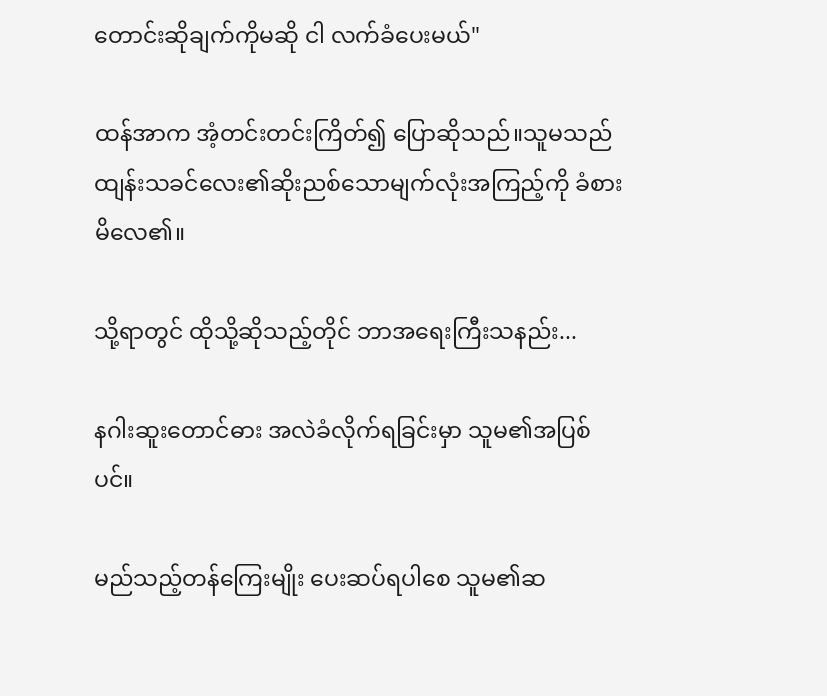တောင်းဆိုချက်ကိုမဆို ငါ လက်ခံပေးမယ်"

ထန်အာက အံ့တင်းတင်းကြိတ်၍ ပြောဆိုသည်။သူမသည် ထျန်းသခင်လေး၏ဆိုးညစ်သောမျက်လုံးအကြည့်ကို ခံစားမိလေ၏။

သို့ရာတွင် ထိုသို့ဆိုသည့်တိုင် ဘာအရေးကြီးသနည်း...

နဂါးဆူးတောင်ဓား အလဲခံလိုက်ရခြင်းမှာ သူမ၏အပြစ်ပင်။

မည်သည့်တန်ကြေးမျိုး ပေးဆပ်ရပါစေ သူမ၏ဆ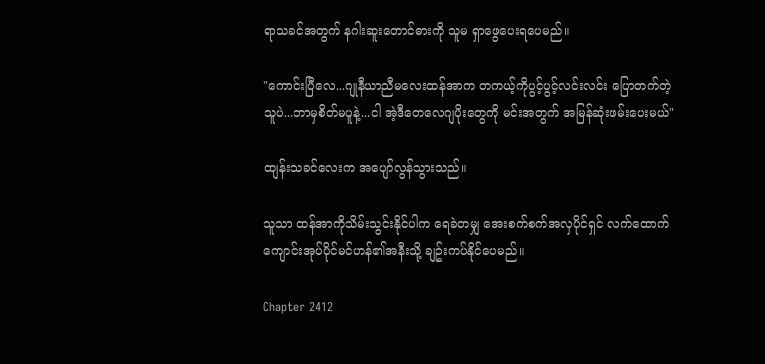ရာသခင်အတွက် နဂါးဆူးတောင်ဓားကို သူမ ရှာဖွေပေးရပေမည်။

"ကောင်းပြီလေ...ဂျုနီယာညီမလေးထန်အာက တကယ့်ကိုပွင့်ပွင့်လင်းလင်း ပြောတက်တဲ့သူပဲ...ဘာမှစိတ်မပူနဲ့...ငါ အဲ့ဒီတေလေဂျပိုးတွေကို မင်းအတွက် အမြန်ဆုံးဖမ်းပေးမယ်"

ထျန်းသခင်လေးက အပျော်လွန်သွားသည်။

သူသာ ထန်အာကိုသိမ်းသွင်းနိုင်ပါက ရေခဲတမျှ အေးစက်စက်အလှပိုင်ရှင် လက်ထောက်ကျောင်းအုပ်ပိုင်မင်ဟန်၏အနီးသို့ ချဥ်းကပ်နိုင်ပေမည်။

Chapter 2412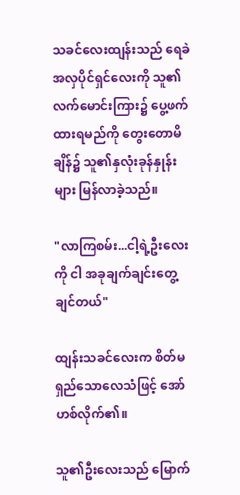သခင်လေးထျန်းသည် ရေခဲအလှပိုင်ရှင်လေးကို သူ၏လက်မောင်းကြား၌ ပွေ့ဖက်ထားရမည်ကို တွေးတောမိချိန်၌ သူ၏နှလုံးခုန်နှုန်းများ မြန်လာခဲ့သည်။

"လာကြစမ်း...ငါ့ရဲ့ဦးလေးကို ငါ အခုချက်ချင်းတွေ့ချင်တယ်"

ထျန်းသခင်လေးက စိတ်မရှည်သောလေသံဖြင့် အော်ဟစ်လိုက်၏။

သူ၏ဦးလေးသည် မြောက်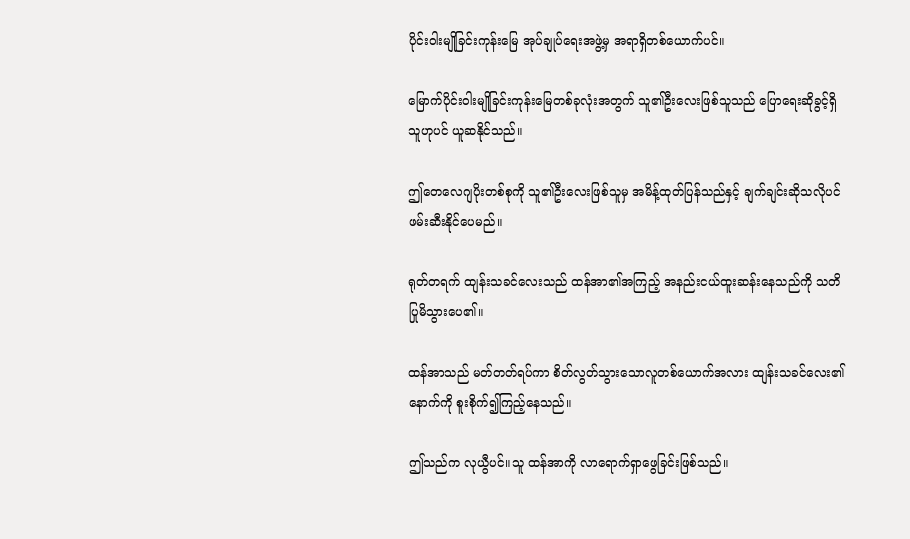ပိုင်းဝါးမျိုခြင်းကုန်းမြေ အုပ်ချုပ်ရေးအဖွဲ့မှ အရာရှိတစ်ယောက်ပင်။

မြောက်ပိုင်းဝါးမျိုခြင်းကုန်းမြေတစ်ခုလုံးအတွက် သူ၏ဦးလေးဖြစ်သူသည် ပြောရေးဆိုခွင့်ရှိသူဟုပင် ယူဆနိုင်သည်။

ဤတေလေဂျပိုးတစ်စုကို သူ၏ဦးလေးဖြစ်သူမှ အမိန့်ထုတ်ပြန်သည်နှင့် ချက်ချင်းဆိုသလိုပင် ဖမ်းဆီးနိုင်ပေမည်။

ရုတ်တရက် ထျန်းသခင်လေးသည် ထန်အာ၏အကြည့် အနည်းငယ်ထူးဆန်းနေသည်ကို သတိပြုမိသွားပေ၏။

ထန်အာသည် မတ်တတ်ရပ်ကာ စိတ်လွတ်သွားသောလူတစ်ယောက်အလား ထျန်းသခင်လေး၏နောက်ကို စူးစိုက်၍ကြည့်နေသည်။

ဤသည်က လုယွီပင်။သူ ထန်အာကို လာရောက်ရှာဖွေခြင်းဖြစ်သည်။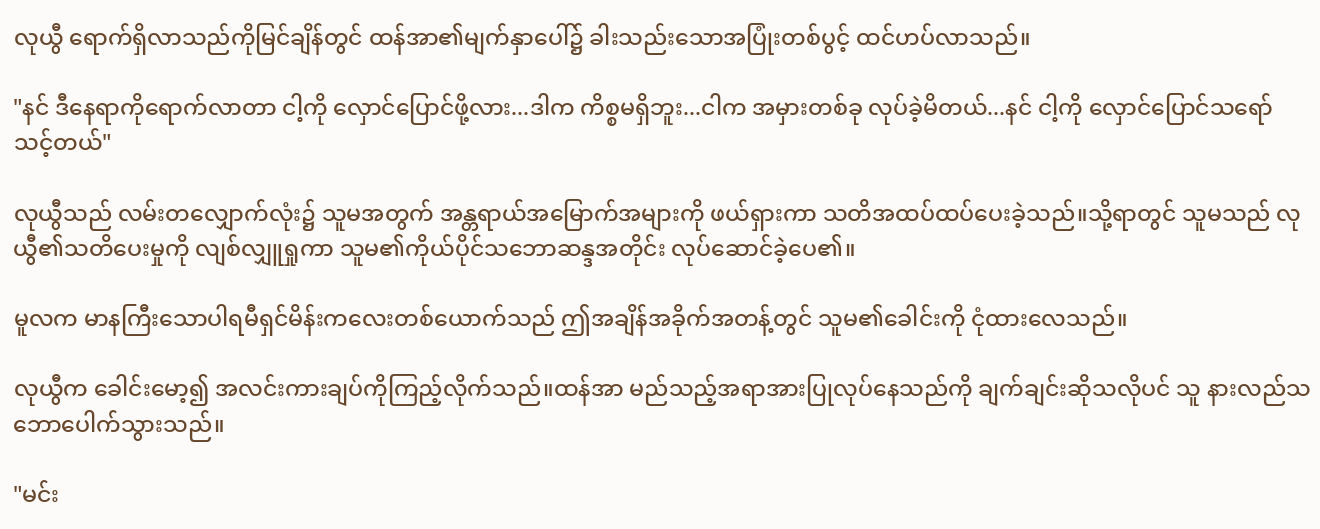လုယွီ ရောက်ရှိလာသည်ကိုမြင်ချိန်တွင် ထန်အာ၏မျက်နှာပေါ်၌ ခါးသည်းသောအပြုံးတစ်ပွင့် ထင်ဟပ်လာသည်။

"နင် ဒီနေရာကိုရောက်လာတာ ငါ့ကို လှောင်ပြောင်ဖို့လား...ဒါက ကိစ္စမရှိဘူး...ငါက အမှားတစ်ခု လုပ်ခဲ့မိတယ်...နင် ငါ့ကို လှောင်ပြောင်သရော်သင့်တယ်"

လုယွီသည် လမ်းတလျှောက်လုံး၌ သူမအတွက် အန္တရာယ်အမြောက်အများကို ဖယ်ရှားကာ သတိအထပ်ထပ်ပေးခဲ့သည်။သို့ရာတွင် သူမသည် လုယွီ၏သတိပေးမှုကို လျစ်လျှူရှုကာ သူမ၏ကိုယ်ပိုင်သဘောဆန္ဒအတိုင်း လုပ်ဆောင်ခဲ့ပေ၏။

မူလက မာနကြီးသောပါရမီရှင်မိန်းကလေးတစ်ယောက်သည် ဤအချိန်အခိုက်အတန့်တွင် သူမ၏ခေါင်းကို ငုံထားလေသည်။

လုယွီက ခေါင်းမော့၍ အလင်းကားချပ်ကိုကြည့်လိုက်သည်။ထန်အာ မည်သည့်အရာအားပြုလုပ်နေသည်ကို ချက်ချင်းဆိုသလိုပင် သူ နားလည်သဘောပေါက်သွားသည်။

"မင်း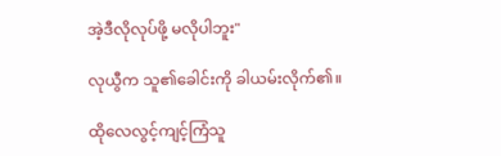အဲ့ဒီလိုလုပ်ဖို့ မလိုပါဘူး"

လုယွီက သူ၏ခေါင်းကို ခါယမ်းလိုက်၏။

ထိုလေလွင့်ကျင့်ကြံသူ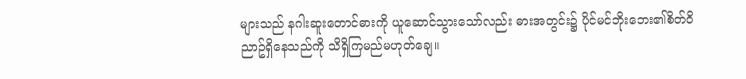များသည် နဂါးဆူးတောင်ဓားကို ယူဆောင်သွားသော်လည်း ဓားအတွင်း၌ ပိုင်မင်ဘိုးဘေး၏စိတ်ဝိညာဥ်ရှိနေသည်ကို သိရှိကြမည်မဟုတ်ချေ။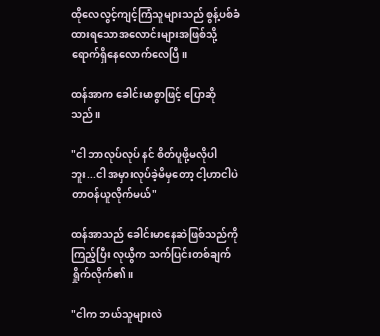ထိုလေလွင့်ကျင့်ကြံသူများသည် စွန့်ပစ်ခံထားရသောအလောင်းများအဖြစ်သို့ ရောက်ရှိနေလောက်လေပြီ။

ထန်အာက ခေါင်းမာစွာဖြင့် ပြောဆိုသည်။

"ငါ ဘာလုပ်လုပ် နင် စိတ်ပူဖို့မလိုပါဘူး...ငါ အမှားလုပ်ခဲ့မိမှတော့ ငါ့ဟာငါပဲ တာဝန်ယူလိုက်မယ်"

ထန်အာသည် ခေါင်းမာနေဆဲဖြစ်သည်ကိုကြည့်ပြီး လုယွီက သက်ပြင်းတစ်ချက်ရှိုက်လိုက်၏။

"ငါက ဘယ်သူများလဲ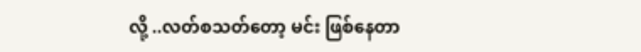လို့ ..လတ်စသတ်တော့ မင်း ဖြစ်နေတာ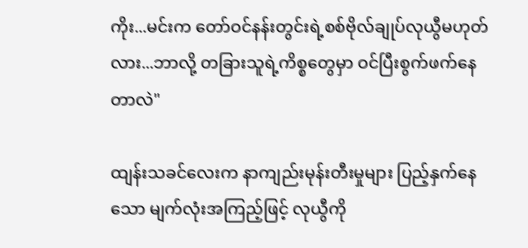ကိုး...မင်းက တော်ဝင်နန်းတွင်းရဲ့စစ်ဗိုလ်ချုပ်လုယွီမဟုတ်လား...ဘာလို့ တခြားသူရဲ့ကိစ္စတွေမှာ ဝင်ပြီးစွက်ဖက်နေတာလဲ"

ထျန်းသခင်လေးက နာကျည်းမုန်းတီးမှုများ ပြည့်နှက်နေသော မျက်လုံးအကြည့်ဖြင့် လုယွီကို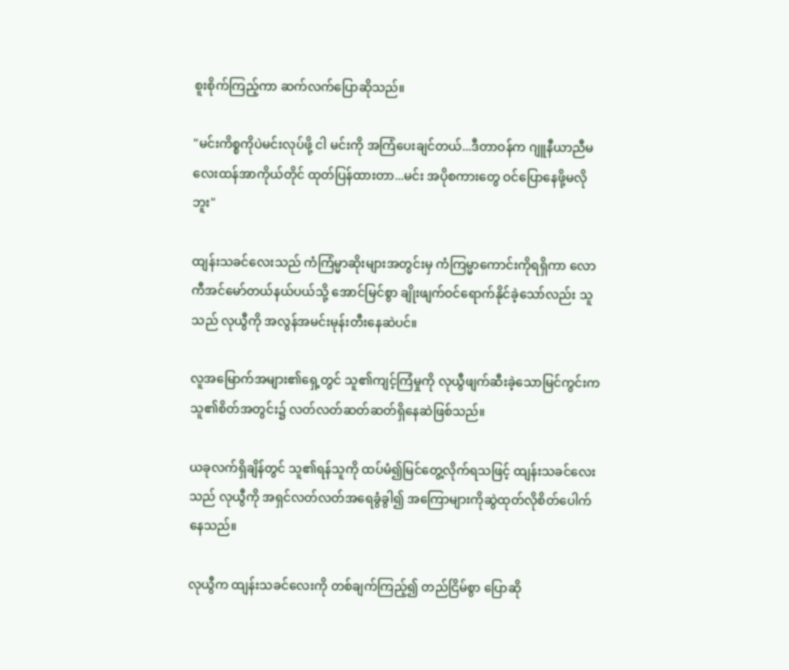စူးစိုက်ကြည့်ကာ ဆက်လက်ပြောဆိုသည်။

"မင်းကိစ္စကိုပဲမင်းလုပ်ဖို့ ငါ မင်းကို အကြံပေးချင်တယ်...ဒီတာဝန်က ဂျူနီယာညီမလေးထန်အာကိုယ်တိုင် ထုတ်ပြန်ထားတာ...မင်း အပိုစကားတွေ ဝင်ပြောနေဖို့မလိုဘူး"

ထျန်းသခင်လေးသည် ကံကြံမ္မာဆိုးများအတွင်းမှ ကံကြမ္မာကောင်းကိုရရှိကာ လောကီအင်မော်တယ်နယ်ပယ်သို့ အောင်မြင်စွာ ချိုးဖျက်ဝင်ရောက်နိုင်ခဲ့သော်လည်း သူသည် လုယွီကို အလွန်အမင်းမုန်းတီးနေဆဲပင်။

လူအမြောက်အများ၏ရှေ့တွင် သူ၏ကျင့်ကြံမှုကို လုယွီဖျက်ဆီးခဲ့သောမြင်ကွင်းက သူ၏စိတ်အတွင်း၌ လတ်လတ်ဆတ်ဆတ်ရှိနေဆဲဖြစ်သည်။

ယခုလက်ရှိချိန်တွင် သူ၏ရန်သူကို ထပ်မံ၍မြင်တွေ့လိုက်ရသဖြင့် ထျန်းသခင်လေးသည် လုယွီကို အရှင်လတ်လတ်အရေခွံခွါ၍ အကြောများကိုဆွဲထုတ်လိုစိတ်ပေါက်နေသည်။

လုယွီက ထျန်းသခင်လေးကို တစ်ချက်ကြည့်၍ တည်ငြိမ်စွာ ပြောဆို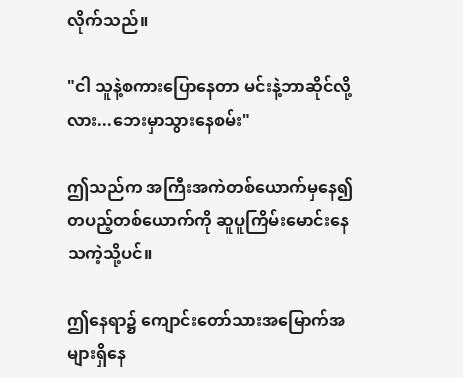လိုက်သည်။

"ငါ သူနဲ့စကားပြောနေတာ မင်းနဲ့ဘာဆိုင်လို့လား...ဘေးမှာသွားနေစမ်း"

ဤသည်က အကြီးအကဲတစ်ယောက်မှနေ၍ တပည့်တစ်ယောက်ကို ဆူပူကြိမ်းမောင်းနေသကဲ့သို့ပင်။

ဤနေရာ၌ ကျောင်းတော်သားအမြောက်အများရှိနေ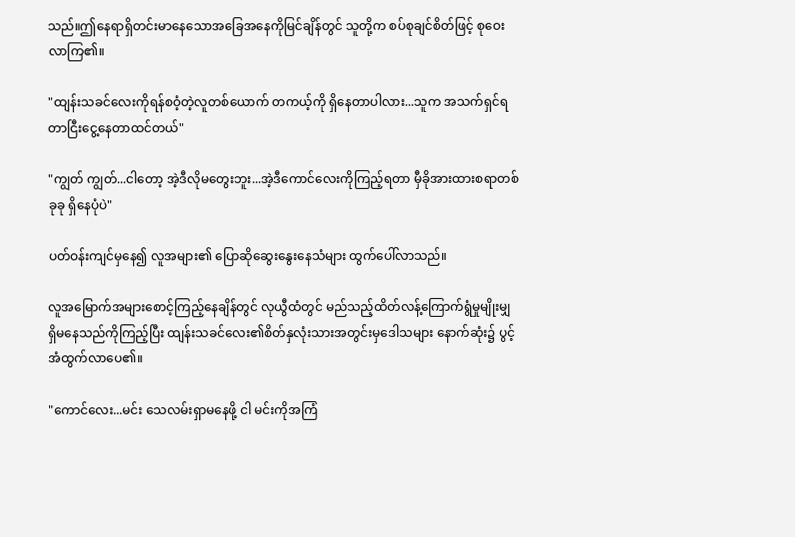သည်။ဤနေရာရှိတင်းမာနေသောအခြေအနေကိုမြင်ချိန်တွင် သူတို့က စပ်စုချင်စိတ်ဖြင့် စုဝေးလာကြ၏။

"ထျန်းသခင်လေးကိုရန်စဝံ့တဲ့လူတစ်ယောက် တကယ့်ကို ရှိနေတာပါလား...သူက အသက်ရှင်ရတာငြီးငွေ့နေတာထင်တယ်"

"ကျွတ် ကျွတ်...ငါတော့ အဲ့ဒီလိုမတွေးဘူး...အဲ့ဒီကောင်လေးကိုကြည့်ရတာ မှီခိုအားထားစရာတစ်ခုခု ရှိနေပုံပဲ"

ပတ်ဝန်းကျင်မှနေ၍ လူအများ၏ ပြောဆိုဆွေးနွေးနေသံများ ထွက်ပေါ်လာသည်။

လူအမြောက်အများစောင့်ကြည့်နေချိန်တွင် လုယွီထံတွင် မည်သည့်ထိတ်လန့်ကြောက်ရွံမှုမျိုးမျှ ရှိမနေသည်ကိုကြည့်ပြီး ထျန်းသခင်လေး၏စိတ်နှလုံးသားအတွင်းမှဒေါသများ နောက်ဆုံး၌ ပွင့်အံထွက်လာပေ၏။

"ကောင်လေး...မင်း သေလမ်းရှာမနေဖို့ ငါ မင်းကိုအကြံ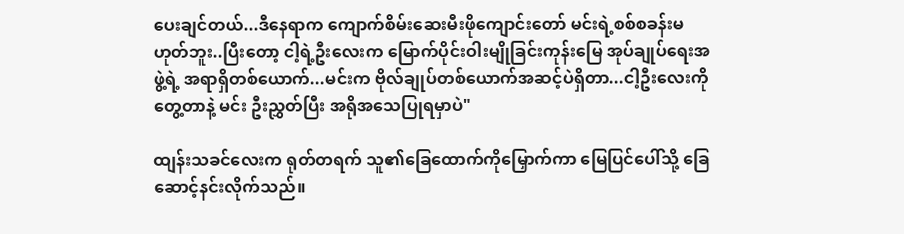ပေးချင်တယ်...ဒီနေရာက ကျောက်စိမ်းဆေးမီးဖိုကျောင်းတော် မင်းရဲ့စစ်စခန်းမဟုတ်ဘူး..ပြီးတော့ ငါ့ရဲ့ဦးလေးက မြောက်ပိုင်းဝါးမျိုခြင်းကုန်းမြေ အုပ်ချုပ်ရေးအဖွဲ့ရဲ့ အရာရှိတစ်ယောက်...မင်းက ဗိုလ်ချုပ်တစ်ယောက်အဆင့်ပဲရှိတာ...ငါ့ဦးလေးကိုတွေ့တာနဲ့ မင်း ဦးညွှတ်ပြီး အရိုအသေပြုရမှာပဲ"

ထျန်းသခင်လေးက ရုတ်တရက် သူ၏ခြေထောက်ကိုမြှောက်ကာ မြေပြင်ပေါ်သို့ ခြေဆောင့်နင်းလိုက်သည်။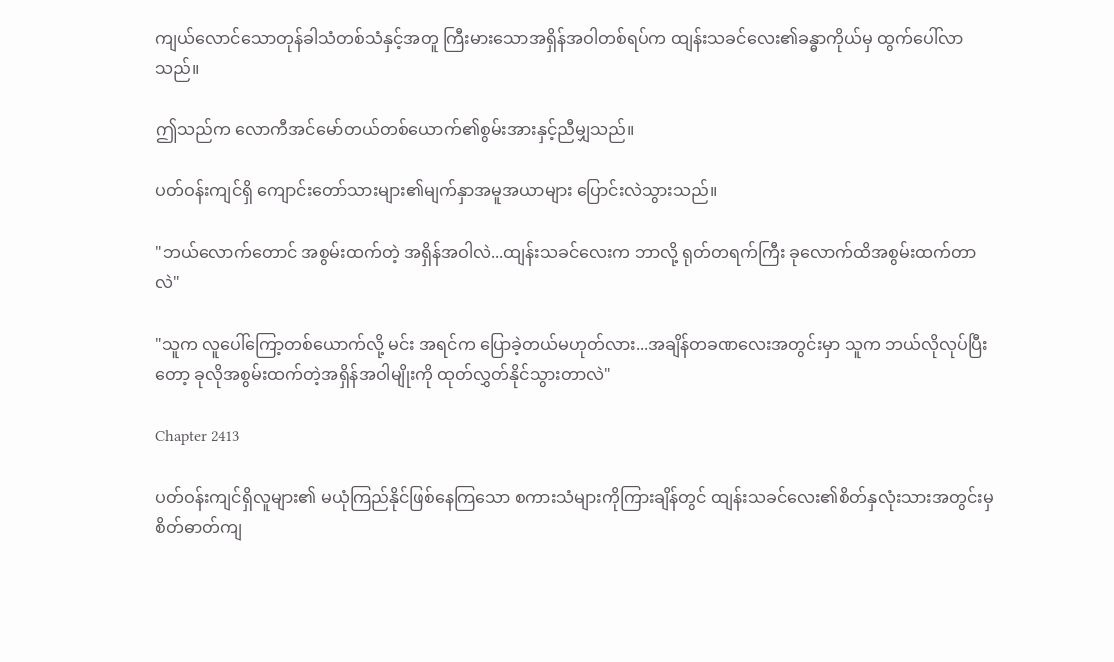ကျယ်လောင်သောတုန်ခါသံတစ်သံနှင့်အတူ ကြီးမားသောအရှိန်အဝါတစ်ရပ်က ထျန်းသခင်လေး၏ခန္ဓာကိုယ်မှ ထွက်ပေါ်လာသည်။

ဤသည်က လောကီအင်မော်တယ်တစ်ယောက်၏စွမ်းအားနှင့်ညီမျှသည်။

ပတ်ဝန်းကျင်ရှိ ကျောင်းတော်သားများ၏မျက်နှာအမူအယာများ ပြောင်းလဲသွားသည်။

"ဘယ်လောက်တောင် အစွမ်းထက်တဲ့ အရှိန်အဝါလဲ...ထျန်းသခင်လေးက ဘာလို့ ရုတ်တရက်ကြီး ခုလောက်ထိအစွမ်းထက်တာလဲ"

"သူက လူပေါ်ကြော့တစ်ယောက်လို့ မင်း အရင်က ပြောခဲ့တယ်မဟုတ်လား...အချိန်တခဏလေးအတွင်းမှာ သူက ဘယ်လိုလုပ်ပြီးတော့ ခုလိုအစွမ်းထက်တဲ့အရှိန်အဝါမျိုးကို ထုတ်လွှတ်နိုင်သွားတာလဲ"

Chapter 2413

ပတ်ဝန်းကျင်ရှိလူများ၏ မယုံကြည်နိုင်ဖြစ်နေကြသော စကားသံများကိုကြားချိန်တွင် ထျန်းသခင်လေး၏စိတ်နှလုံးသားအတွင်းမှ စိတ်ဓာတ်ကျ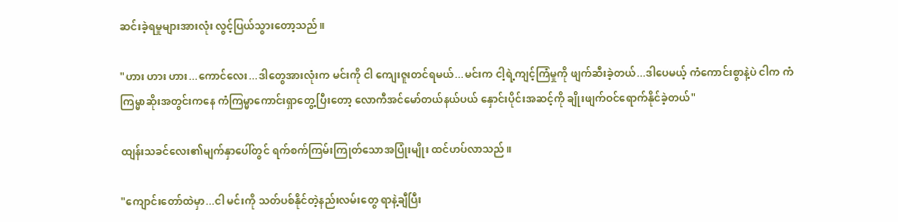ဆင်းခဲ့ရမှုများအားလုံး လွင့်ပြယ်သွားတော့သည်။

"ဟား ဟား ဟား...ကောင်လေး...ဒါတွေအားလုံးက မင်းကို ငါ ကျေးဇူးတင်ရမယ်...မင်းက ငါ့ရဲ့ကျင့်ကြံမှုကို ဖျက်ဆီးခဲ့တယ်...ဒါပေမယ့် ကံကောင်းစွာနဲ့ပဲ ငါက ကံကြမ္မာဆိုးအတွင်းကနေ ကံကြမ္မာကောင်းရှာတွေ့ပြီးတော့ လောကီအင်မော်တယ်နယ်ပယ် နှောင်းပိုင်းအဆင့်ကို ချိုးဖျက်ဝင်ရောက်နိုင်ခဲ့တယ်"

ထျန်းသခင်လေး၏မျက်နှာပေါ်တွင် ရက်စက်ကြမ်းကြုတ်သောအပြုံးမျိုး ထင်ဟပ်လာသည်။

"ကျောင်းတော်ထဲမှာ...ငါ မင်းကို သတ်ပစ်နိုင်တဲ့နည်းလမ်းတွေ ရာနဲ့ချီပြီး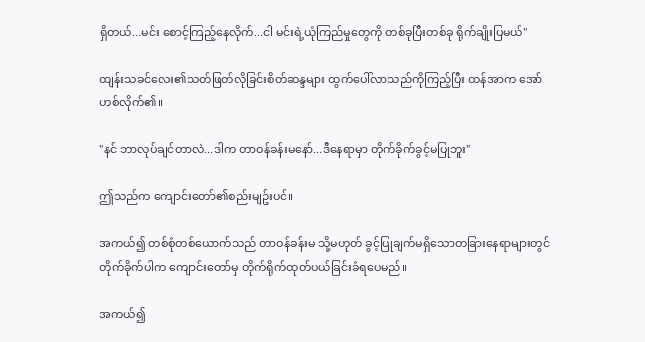ရှိတယ်...မင်း စောင့်ကြည့်နေလိုက်...ငါ မင်းရဲ့ယုံကြည်မှုတွေကို တစ်ခုပြီးတစ်ခု ရိုက်ချိုးပြမယ်"

ထျန်းသခင်လေး၏သတ်ဖြတ်လိုခြင်းစိတ်ဆန္ဒများ ထွက်ပေါ်လာသည်ကိုကြည့်ပြီး ထန်အာက အော်ဟစ်လိုက်၏။

"နင် ဘာလုပ်ချင်တာလဲ...ဒါက တာဝန်ခန်းမနော်...ဒီနေရာမှာ တိုက်ခိုက်ခွင့်မပြုဘူး"

ဤသည်က ကျောင်းတော်၏စည်းမျဥ်းပင်။

အကယ်၍ တစ်စုံတစ်ယောက်သည် တာဝန်ခန်းမ သို့မဟုတ် ခွင့်ပြုချက်မရှိသောတခြားနေရာများတွင် တိုက်ခိုက်ပါက ကျောင်းတော်မှ တိုက်ရိုက်ထုတ်ပယ်ခြင်းခံရပေမည်။

အကယ်၍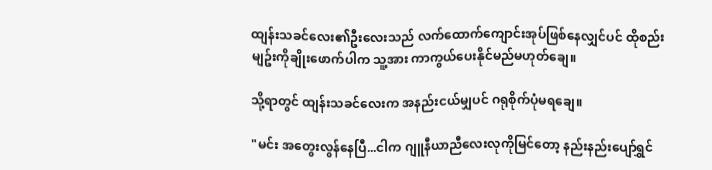ထျန်းသခင်လေး၏ဦးလေးသည် လက်ထောက်ကျောင်းအုပ်ဖြစ်နေလျှင်ပင် ထိုစည်းမျဥ်းကိုချိုးဖောက်ပါက သူ့အား ကာကွယ်ပေးနိုင်မည်မဟုတ်ချေ။

သို့ရာတွင် ထျန်းသခင်လေးက အနည်းငယ်မျှပင် ဂရုစိုက်ပုံမရချေ။

"မင်း အတွေးလွန်နေပြီ...ငါက ဂျူနီယာညီလေးလုကိုမြင်တော့ နည်းနည်းပျော်ရွှင်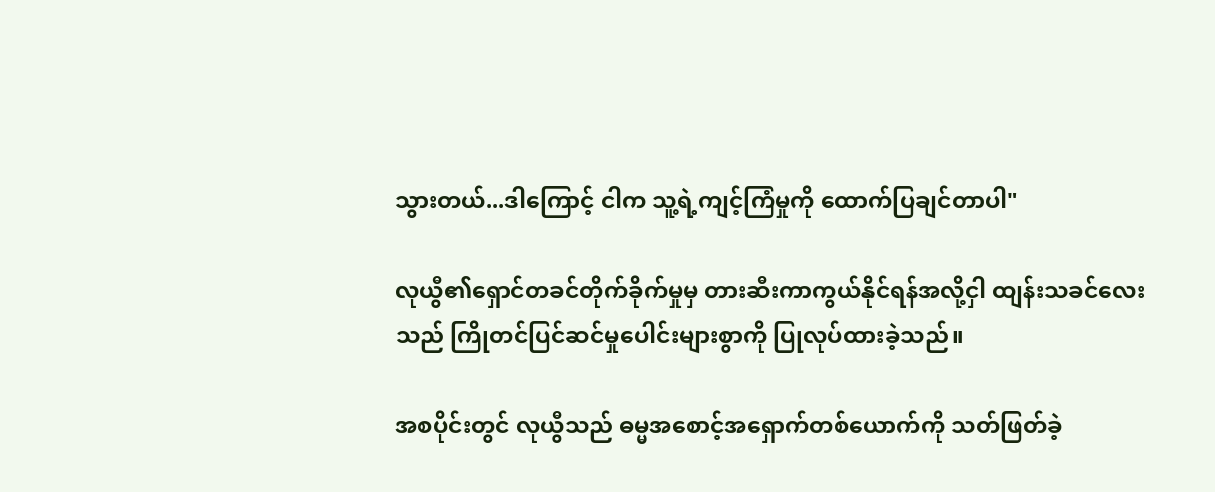သွားတယ်...ဒါကြောင့် ငါက သူ့ရဲ့ကျင့်ကြံမှုကို ထောက်ပြချင်တာပါ"

လုယွီ၏ရှောင်တခင်တိုက်ခိုက်မှုမှ တားဆီးကာကွယ်နိုင်ရန်အလို့ငှါ ထျန်းသခင်လေးသည် ကြိုတင်ပြင်ဆင်မှုပေါင်းများစွာကို ပြုလုပ်ထားခဲ့သည်။

အစပိုင်းတွင် လုယွီသည် ဓမ္မအစောင့်အရှောက်တစ်ယောက်ကို သတ်ဖြတ်ခဲ့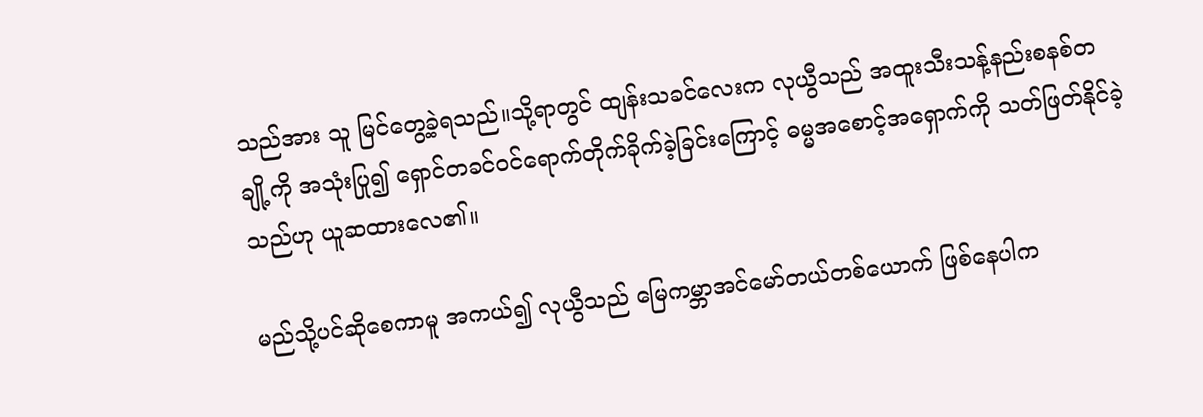သည်အား သူ မြင်တွေ့ခဲ့ရသည်။သို့ရာတွင် ထျန်းသခင်လေးက လုယွီသည် အထူးသီးသန့်နည်းစနစ်တချို့ကို အသုံးပြု၍ ရှောင်တခင်ဝင်ရောက်တိုက်ခိုက်ခဲ့ခြင်းကြောင့် ဓမ္မအစောင့်အရှောက်ကို သတ်ဖြတ်နိုင်ခဲ့သည်ဟု ယူဆထားလေ၏။

မည်သို့ပင်ဆိုစေကာမူ အကယ်၍ လုယွီသည် မြေကမ္ဘာအင်မော်တယ်တစ်ယောက် ဖြစ်နေပါက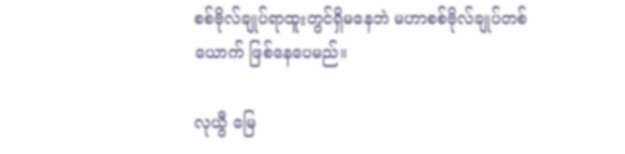စစ်ဗိုလ်ချုပ်ရာထူးတွင်ရှိမနေဘဲ မဟာစစ်ဗိုလ်ချုပ်တစ်ယောက် ဖြစ်နေပေမည်။

လုယွီ မြေ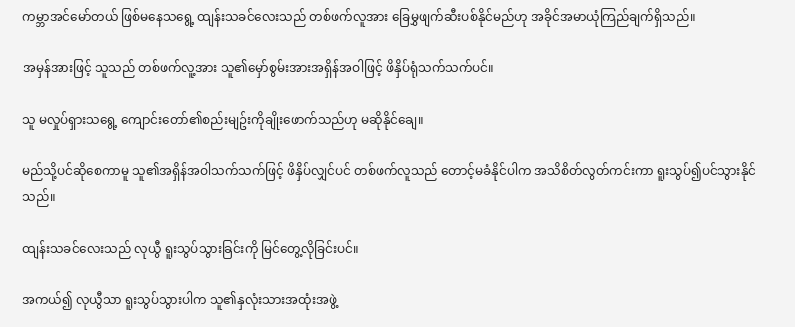ကမ္ဘာအင်မော်တယ် ဖြစ်မနေသရွေ့ ထျန်းသခင်လေးသည် တစ်ဖက်လူအား ခြေမွှဖျက်ဆီးပစ်နိုင်မည်ဟု အခိုင်အမာယုံကြည်ချက်ရှိသည်။

အမှန်အားဖြင့် သူသည် တစ်ဖက်လူ့အား သူ၏မှော်စွမ်းအားအရှိန်အဝါဖြင့် ဖိနှိပ်ရုံသက်သက်ပင်။

သူ မလှုပ်ရှားသရွေ့ ကျောင်းတော်၏စည်းမျဥ်းကိုချိုးဖောက်သည်ဟု မဆိုနိုင်ချေ။

မည်သို့ပင်ဆိုစေကာမူ သူ၏အရှိန်အဝါသက်သက်ဖြင့် ဖိနှိပ်လျှင်ပင် တစ်ဖက်လူသည် တောင့်မခံနိုင်ပါက အသိစိတ်လွတ်ကင်းကာ ရူးသွပ်၍ပင်သွားနိုင်သည်။

ထျန်းသခင်လေးသည် လုယွီ ရူးသွပ်သွားခြင်းကို မြင်တွေ့လိုခြင်းပင်။

အကယ်၍ လုယွီသာ ရူးသွပ်သွားပါက သူ၏နှလုံးသားအထုံးအဖွဲ့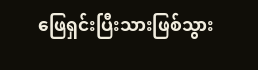ဖြေရှင်းပြီးသားဖြစ်သွား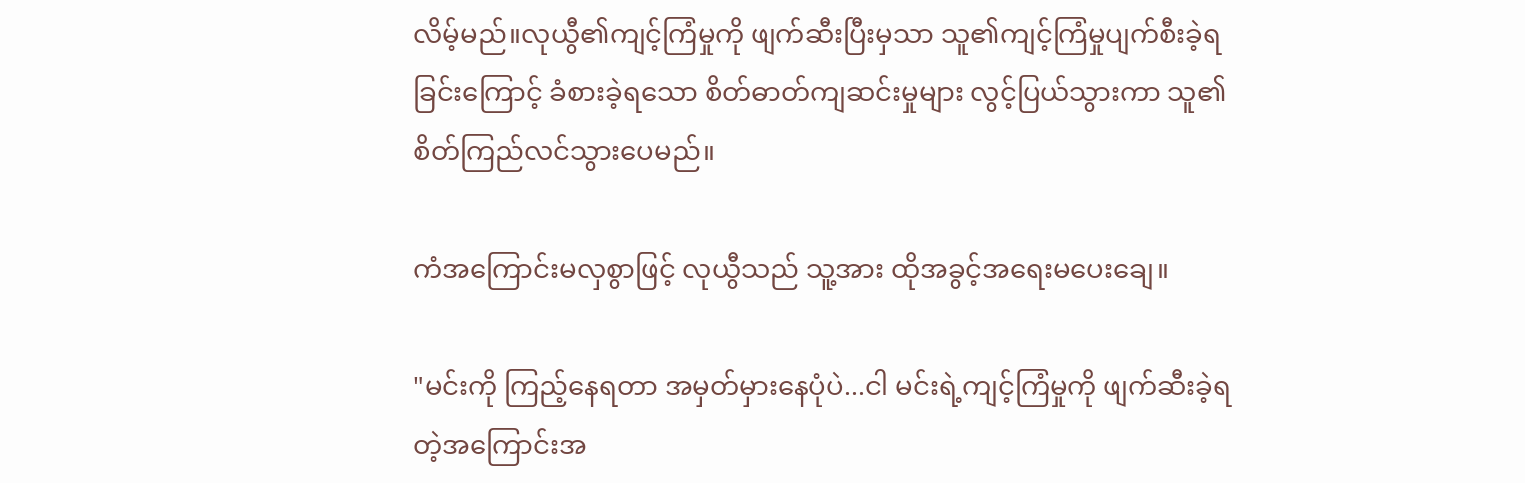လိမ့်မည်။လုယွီ၏ကျင့်ကြံမှုကို ဖျက်ဆီးပြီးမှသာ သူ၏ကျင့်ကြံမှုပျက်စီးခဲ့ရခြင်းကြောင့် ခံစားခဲ့ရသော စိတ်ဓာတ်ကျဆင်းမှုများ လွင့်ပြယ်သွားကာ သူ၏စိတ်ကြည်လင်သွားပေမည်။

ကံအကြောင်းမလှစွာဖြင့် လုယွီသည် သူ့အား ထိုအခွင့်အရေးမပေးချေ။

"မင်းကို ကြည့်နေရတာ အမှတ်မှားနေပုံပဲ...ငါ မင်းရဲ့ကျင့်ကြံမှုကို ဖျက်ဆီးခဲ့ရတဲ့အကြောင်းအ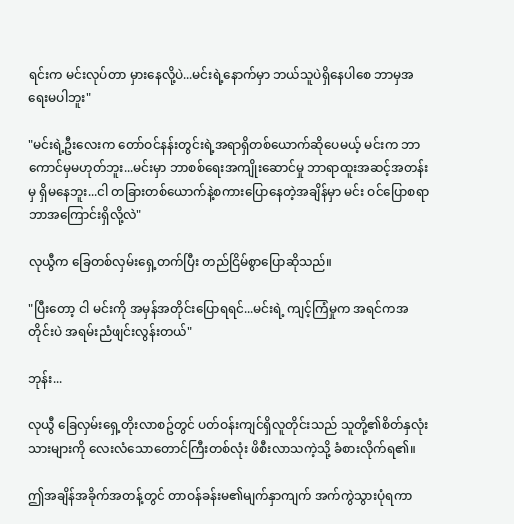ရင်းက မင်းလုပ်တာ မှားနေလို့ပဲ...မင်းရဲ့နောက်မှာ ဘယ်သူပဲရှိနေပါစေ ဘာမှအရေးမပါဘူး"

"မင်းရဲ့ဦးလေးက တော်ဝင်နန်းတွင်းရဲ့အရာရှိတစ်ယောက်ဆိုပေမယ့် မင်းက ဘာကောင်မှမဟုတ်ဘူး...မင်းမှာ ဘာစစ်ရေးအကျိုးဆောင်မှု ဘာရာထူးအဆင့်အတန်းမှ ရှိမနေဘူး...ငါ တခြားတစ်ယောက်နဲ့စကားပြောနေတဲ့အချိန်မှာ မင်း ဝင်ပြောစရာ ဘာအကြောင်းရှိလို့လဲ"

လုယွီက ခြေတစ်လှမ်းရှေ့တက်ပြီး တည်ငြိမ်စွာပြောဆိုသည်။

"ပြီးတော့ ငါ မင်းကို အမှန်အတိုင်းပြောရရင်...မင်းရဲ့ ကျင့်ကြံမှုက အရင်ကအတိုင်းပဲ အရမ်းညံဖျင်းလွန်းတယ်"

ဘုန်း...

လုယွီ ခြေလှမ်းရှေ့တိုးလာစဥ်တွင် ပတ်ဝန်းကျင်ရှိလူတိုင်းသည် သူတို့၏စိတ်နှလုံးသားများကို လေးလံသောတောင်ကြီးတစ်လုံး ဖိစီးလာသကဲ့သို့ ခံစားလိုက်ရ၏။

ဤအချိန်အခိုက်အတန့်တွင် တာဝန်ခန်းမ၏မျက်နှာကျက် အက်ကွဲသွားပုံရကာ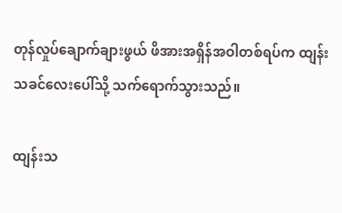တုန်လှုပ်ချောက်ချားဖွယ် ဖိအားအရှိန်အဝါတစ်ရပ်က ထျန်းသခင်လေးပေါ်သို့ သက်ရောက်သွားသည်။

ထျန်းသ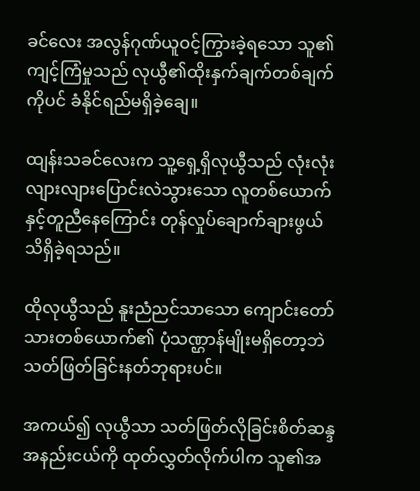ခင်လေး အလွန်ဂုဏ်ယူဝင့်ကြွားခဲ့ရသော သူ၏ကျင့်ကြံမှုသည် လုယွီ၏ထိုးနှက်ချက်တစ်ချက်ကိုပင် ခံနိုင်ရည်မရှိခဲ့ချေ။

ထျန်းသခင်လေးက သူ့ရှေ့ရှိလုယွီသည် လုံးလုံးလျားလျားပြောင်းလဲသွားသော လူတစ်ယောက်နှင့်တူညီနေကြောင်း တုန်လှုပ်ချောက်ချားဖွယ် သိရှိခဲ့ရသည်။

ထိုလုယွီသည် နူးညံညင်သာသော ကျောင်းတော်သားတစ်ယောက်၏ ပုံသဏ္ဌာန်မျိုးမရှိတော့ဘဲ သတ်ဖြတ်ခြင်းနတ်ဘုရားပင်။

အကယ်၍ လုယွီသာ သတ်ဖြတ်လိုခြင်းစိတ်ဆန္ဒအနည်းငယ်ကို ထုတ်လွှတ်လိုက်ပါက သူ၏အ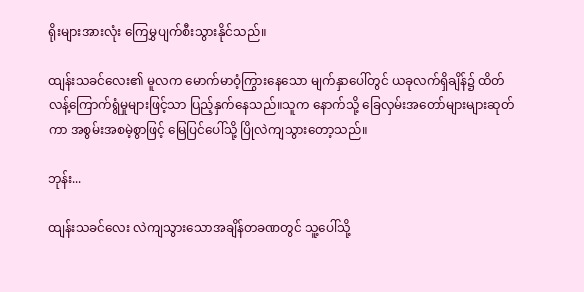ရိုးများအားလုံး ကြေမွှပျက်စီးသွားနိုင်သည်။

ထျန်းသခင်လေး၏ မူလက မောက်မာဝံ့ကြွားနေသော မျက်နှာပေါ်တွင် ယခုလက်ရှိချိန်၌ ထိတ်လန့်ကြောက်ရွံမှုများဖြင့်သာ ပြည့်နှက်နေသည်။သူက နောက်သို့ ခြေလှမ်းအတော်များများဆုတ်ကာ အစွမ်းအစမဲ့စွာဖြင့် မြေပြင်ပေါ်သို့ ပြိုလဲကျသွားတော့သည်။

ဘုန်း...

ထျန်းသခင်လေး လဲကျသွားသောအချိန်တခဏတွင် သူ့ပေါ်သို့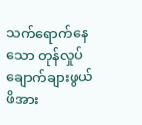သက်ရောက်နေသော တုန်လှုပ်ချောက်ချားဖွယ် ဖိအား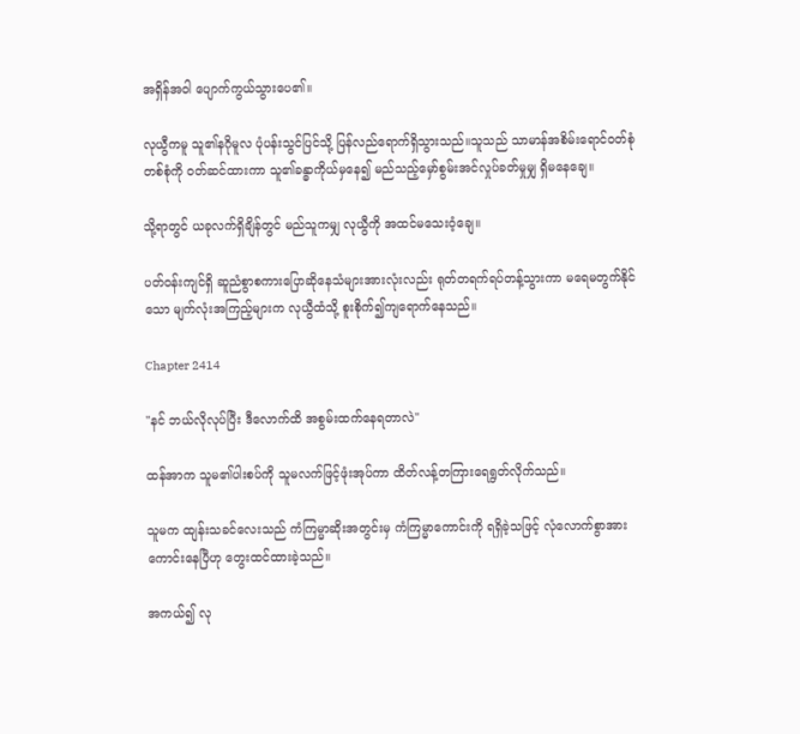အရှိန်အဝါ ပျောက်ကွယ်သွားပေ၏။

လုယွီကမူ သူ၏နဂိုမူလ ပုံပန်းသွင်ပြင်သို့ ပြန်လည်ရောက်ရှိသွားသည်။သူသည် သာမာန်အစိမ်းရောင်ဝတ်စုံတစ်စုံကို ဝတ်ဆင်ထားကာ သူ၏ခန္ဓာကိုယ်မှနေ၍ မည်သည့်မှော်စွမ်းအင်လှုပ်ခတ်မှုမျှ ရှိမနေချေ။

သို့ရာတွင် ယခုလက်ရှိချိန်တွင် မည်သူကမျှ လုယွီကို အထင်မသေးဝံ့ချေ။

ပတ်ဝန်းကျင်ရှိ ဆူညံစွာစကားပြောဆိုနေသံများအားလုံးလည်း ရုတ်တရက်ရပ်တန့်သွားကာ မရေမတွက်နိုင်သော မျက်လုံးအကြည့်များက လုယွီထံသို့ စူးစိုက်၍ကျရောက်နေသည်။

Chapter 2414

"နင် ဘယ်လိုလုပ်ပြီး ဒီလောက်ထိ အစွမ်းထက်နေရတာလဲ"

ထန်အာက သူမ၏ပါးစပ်ကို သူမလက်ဖြင့်ဖုံးအုပ်ကာ ထိတ်လန့်တကြားရေရွတ်လိုက်သည်။

သူမက ထျန်းသခင်လေးသည် ကံကြမ္မာဆိုးအတွင်းမှ ကံကြမ္မာကောင်းကို ရရှိခဲ့သဖြင့် လုံလောက်စွာအားကောင်းနေပြီဟု တွေးထင်ထားခဲ့သည်။

အကယ်၍ လု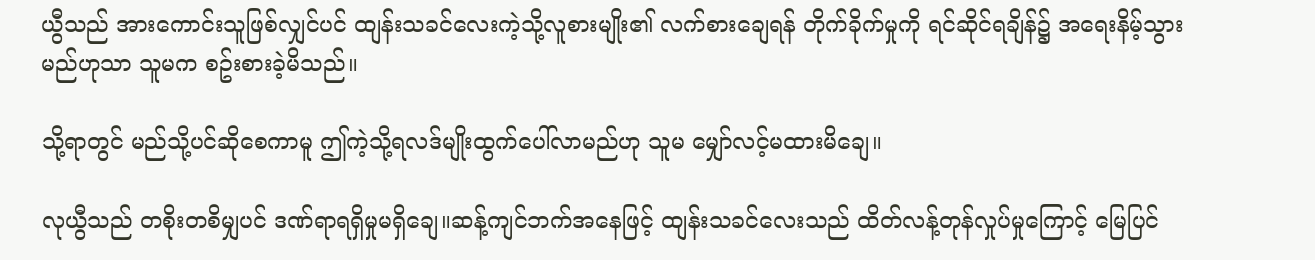ယွီသည် အားကောင်းသူဖြစ်လျှင်ပင် ထျန်းသခင်လေးကဲ့သို့လူစားမျိုး၏ လက်စားချေရန် တိုက်ခိုက်မှုကို ရင်ဆိုင်ရချိန်၌ အရေးနိမ့်သွားမည်ဟုသာ သူမက စဥ်းစားခဲ့မိသည်။

သို့ရာတွင် မည်သို့ပင်ဆိုစေကာမူ ဤကဲ့သို့ရလဒ်မျိုးထွက်ပေါ်လာမည်ဟု သူမ မျှော်လင့်မထားမိချေ။

လုယွီသည် တစိုးတစိမျှပင် ဒဏ်ရာရရှိမှုမရှိချေ။ဆန့်ကျင်ဘက်အနေဖြင့် ထျန်းသခင်လေးသည် ထိတ်လန့်တုန်လှုပ်မှုကြောင့် မြေပြင်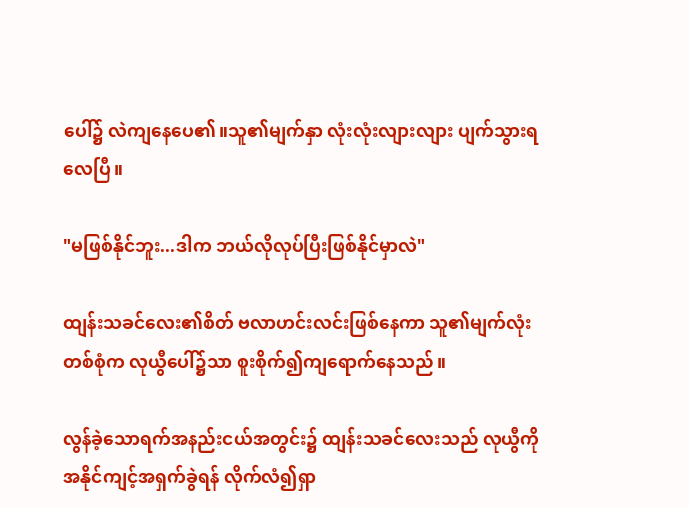ပေါ်၌ လဲကျနေပေ၏။သူ၏မျက်နှာ လုံးလုံးလျားလျား ပျက်သွားရလေပြီ။

"မဖြစ်နိုင်ဘူး...ဒါက ဘယ်လိုလုပ်ပြီးဖြစ်နိုင်မှာလဲ"

ထျန်းသခင်လေး၏စိတ် ဗလာဟင်းလင်းဖြစ်နေကာ သူ၏မျက်လုံးတစ်စုံက လုယွီပေါ်၌သာ စူးစိုက်၍ကျရောက်နေသည်။

လွန်ခဲ့သောရက်အနည်းငယ်အတွင်း၌ ထျန်းသခင်လေးသည် လုယွီကို အနိုင်ကျင့်အရှက်ခွဲရန် လိုက်လံ၍ရှာ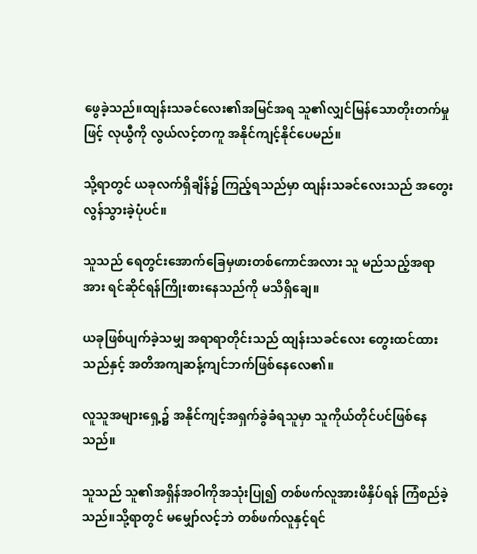ဖွေခဲ့သည်။ထျန်းသခင်လေး၏အမြင်အရ သူ၏လျှင်မြန်သောတိုးတက်မှုဖြင့် လုယွီကို လွယ်လင့်တကူ အနိုင်ကျင့်နိုင်ပေမည်။

သို့ရာတွင် ယခုလက်ရှိချိန်၌ ကြည့်ရသည်မှာ ထျန်းသခင်လေးသည် အတွေးလွန်သွားခဲ့ပုံပင်။

သူသည် ရေတွင်းအောက်ခြေမှဖားတစ်ကောင်အလား သူ မည်သည့်အရာအား ရင်ဆိုင်ရန်ကြိုးစားနေသည်ကို မသိရှိချေ။

ယခုဖြစ်ပျက်ခဲ့သမျှ အရာရာတိုင်းသည် ထျန်းသခင်လေး တွေးထင်ထားသည်နှင့် အတိအကျဆန့်ကျင်ဘက်ဖြစ်နေလေ၏။

လူသူအများရှေ့၌ အနိုင်ကျင့်အရှက်ခွဲခံရသူမှာ သူကိုယ်တိုင်ပင်ဖြစ်နေသည်။

သူသည် သူ၏အရှိန်အဝါကိုအသုံးပြု၍ တစ်ဖက်လူအားဖိနှိပ်ရန် ကြံစည်ခဲ့သည်။သို့ရာတွင် မမျှော်လင့်ဘဲ တစ်ဖက်လူနှင့်ရင်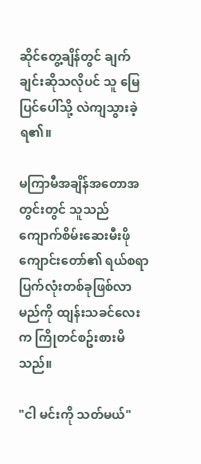ဆိုင်တွေ့ချိန်တွင် ချက်ချင်းဆိုသလိုပင် သူ မြေပြင်ပေါ်သို့ လဲကျသွားခဲ့ရ၏။

မကြာမီအချိန်အတောအတွင်းတွင် သူသည် ကျောက်စိမ်းဆေးမီးဖိုကျောင်းတော်၏ ရယ်စရာပြက်လုံးတစ်ခုဖြစ်လာမည်ကို ထျန်းသခင်လေးက ကြိုတင်စဥ်းစားမိသည်။

"ငါ မင်းကို သတ်မယ်"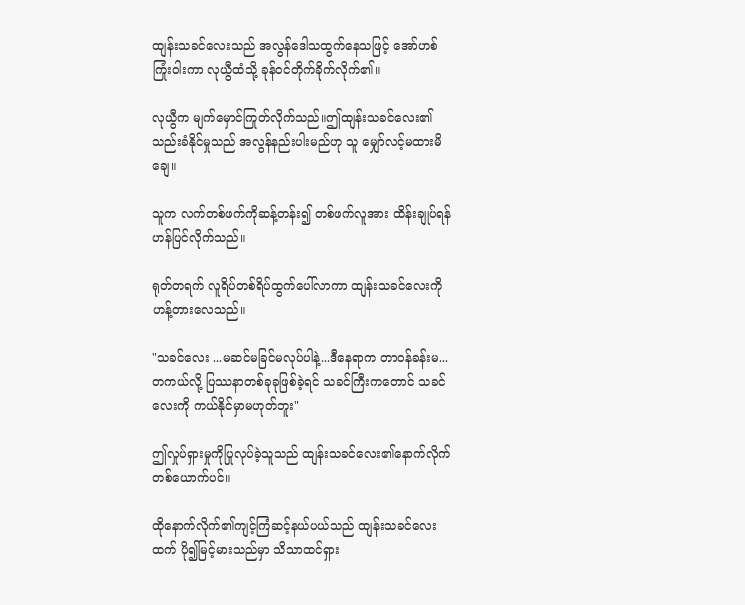ထျန်းသခင်လေးသည် အလွန်ဒေါသထွက်နေသဖြင့် အော်ဟစ်ကြုံးဝါးကာ လုယွီထံသို့ ခုန်ဝင်တိုက်ခိုက်လိုက်၏။

လုယွီက မျက်မှောင်ကြုတ်လိုက်သည်။ဤထျန်းသခင်လေး၏သည်းခံနိုင်မှုသည် အလွန်နည်းပါးမည်ဟု သူ မျှော်လင့်မထားမိချေ။

သူက လက်တစ်ဖက်ကိုဆန့်တန်း၍ တစ်ဖက်လူအား ထိန်းချုပ်ရန် ဟန်ပြင်လိုက်သည်။

ရုတ်တရက် လူရိပ်တစ်ရိပ်ထွက်ပေါ်လာကာ ထျန်းသခင်လေးကို ဟန့်တားလေသည်။

"သခင်လေး ...မဆင်မခြင်မလုပ်ပါနဲ့...ဒီနေရာက တာဝန်ခန်းမ...တကယ်လို့ ပြဿနာတစ်ခုခုဖြစ်ခဲ့ရင် သခင်ကြီးကတောင် သခင်လေးကို ကယ်နိုင်မှာမဟုတ်ဘူး"

ဤလှုပ်ရှားမှုကိုပြုလုပ်ခဲ့သူသည် ထျန်းသခင်လေး၏နောက်လိုက်တစ်ယောက်ပင်။

ထိုနောက်လိုက်၏ကျင့်ကြံဆင့်နယ်ပယ်သည် ထျန်းသခင်လေးထက် ပို၍မြင့်မားသည်မှာ သိသာထင်ရှား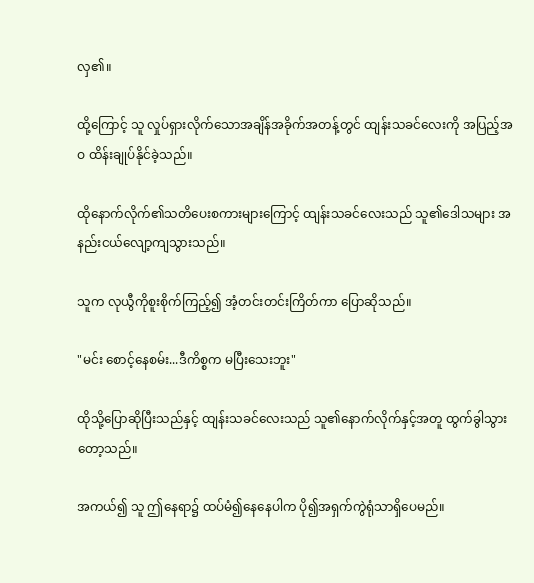လှ၏။

ထို့ကြောင့် သူ လှုပ်ရှားလိုက်သောအချိန်အခိုက်အတန့်တွင် ထျန်းသခင်လေးကို အပြည့်အဝ ထိန်းချုပ်နိုင်ခဲ့သည်။

ထိုနောက်လိုက်၏သတိပေးစကားများကြောင့် ထျန်းသခင်လေးသည် သူ၏ဒေါသများ အနည်းငယ်လျော့ကျသွားသည်။

သူက လုယွီကိုစူးစိုက်ကြည့်၍ အံ့တင်းတင်းကြိတ်ကာ ပြောဆိုသည်။

"မင်း စောင့်နေစမ်း...ဒီကိစ္စက မပြီးသေးဘူး"

ထိုသို့ပြောဆိုပြီးသည်နှင့် ထျန်းသခင်လေးသည် သူ၏နောက်လိုက်နှင့်အတူ ထွက်ခွါသွားတော့သည်။

အကယ်၍ သူ ဤနေရာ၌ ထပ်မံ၍နေနေပါက ပို၍အရှက်ကွဲရုံသာရှိပေမည်။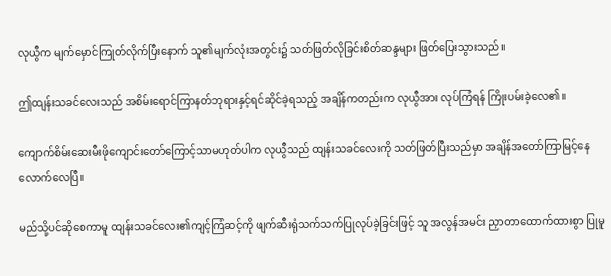လုယွီက မျက်မှောင်ကြုတ်လိုက်ပြီးနောက် သူ၏မျက်လုံးအတွင်း၌ သတ်ဖြတ်လိုခြင်းစိတ်ဆန္ဒများ ဖြတ်ပြေးသွားသည်။

ဤထျန်းသခင်လေးသည် အစိမ်းရောင်ကြာနတ်ဘုရားနှင့်ရင်ဆိုင်ခဲ့ရသည့် အချိန်ကတည်းက လုယွီအား လုပ်ကြံရန် ကြိုးပမ်းခဲ့လေ၏။

ကျောက်စိမ်းဆေးမီးဖိုကျောင်းတော်ကြောင့်သာမဟုတ်ပါက လုယွီသည် ထျန်းသခင်လေးကို သတ်ဖြတ်ပြီးသည်မှာ အချိန်အတော်ကြာမြင့်နေလောက်လေပြီ။

မည်သို့ပင်ဆိုစေကာမူ ထျန်းသခင်လေး၏ကျင့်ကြံဆင့်ကို ဖျက်ဆီးရုံသက်သက်ပြုလုပ်ခဲ့ခြင်းဖြင့် သူ အလွန်အမင်း ညှာတာထောက်ထားစွာ ပြုမူ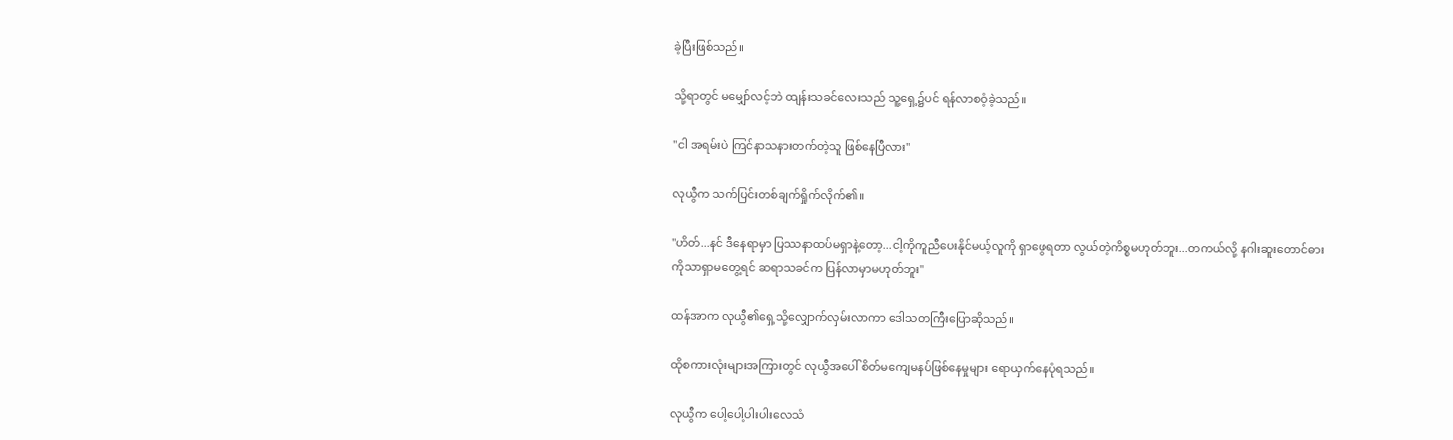ခဲ့ပြီးဖြစ်သည်။

သို့ရာတွင် မမျှော်လင့်ဘဲ ထျန်းသခင်လေးသည် သူ့ရှေ့၌ပင် ရန်လာစဝံ့ခဲ့သည်။

"ငါ အရမ်းပဲ ကြင်နာသနားတက်တဲ့သူ ဖြစ်နေပြီလား"

လုယွီက သက်ပြင်းတစ်ချက်ရှိုက်လိုက်၏။

"ဟိတ်...နင် ဒီနေရာမှာ ပြဿနာထပ်မရှာနဲ့တော့...ငါ့ကိုကူညီပေးနိုင်မယ့်လူကို ရှာဖွေရတာ လွယ်တဲ့ကိစ္စမဟုတ်ဘူး...တကယ်လို့ နဂါးဆူးတောင်ဓားကိုသာရှာမတွေ့ရင် ဆရာသခင်က ပြန်လာမှာမဟုတ်ဘူး"

ထန်အာက လုယွီ၏ရှေ့သို့လျှောက်လှမ်းလာကာ ဒေါသတကြီးပြောဆိုသည်။

ထိုစကားလုံးများအကြားတွင် လုယွီအပေါ် စိတ်မကျေမနပ်ဖြစ်နေမှုများ ရောယှက်နေပုံရသည်။

လုယွီက ပေါ့ပေါ့ပါးပါးလေသံ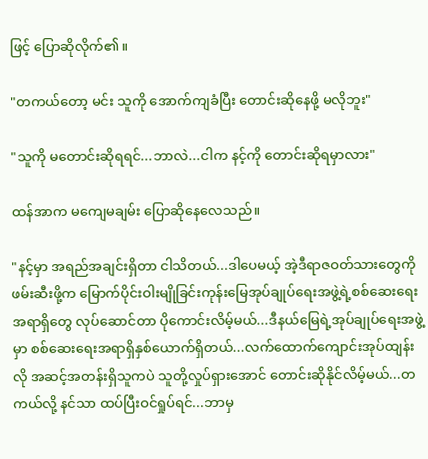ဖြင့် ပြောဆိုလိုက်၏။

"တကယ်တော့ မင်း သူကို အောက်ကျခံပြီး တောင်းဆိုနေဖို့ မလိုဘူး"

"သူကို မတောင်းဆိုရရင်...ဘာလဲ...ငါက နင့်ကို တောင်းဆိုရမှာလား"

ထန်အာက မကျေမချမ်း ပြောဆိုနေလေသည်။

"နင့်မှာ အရည်အချင်းရှိတာ ငါသိတယ်...ဒါပေမယ့် အဲ့ဒီရာဇဝတ်သားတွေကို ဖမ်းဆီးဖို့က မြောက်ပိုင်းဝါးမျိုခြင်းကုန်းမြေအုပ်ချုပ်ရေးအဖွဲ့ရဲ့စစ်ဆေးရေးအရာရှိတွေ လုပ်ဆောင်တာ ပိုကောင်းလိမ့်မယ်...ဒီနယ်မြေရဲ့အုပ်ချုပ်ရေးအဖွဲ့မှာ စစ်ဆေးရေးအရာရှိနှစ်ယောက်ရှိတယ်...လက်ထောက်ကျောင်းအုပ်ထျန်းလို အဆင့်အတန်းရှိသူကပဲ သူတို့လှုပ်ရှားအောင် တောင်းဆိုနိုင်လိမ့်မယ်...တကယ်လို့ နင်သာ ထပ်ပြီးဝင်ရှုပ်ရင်...ဘာမှ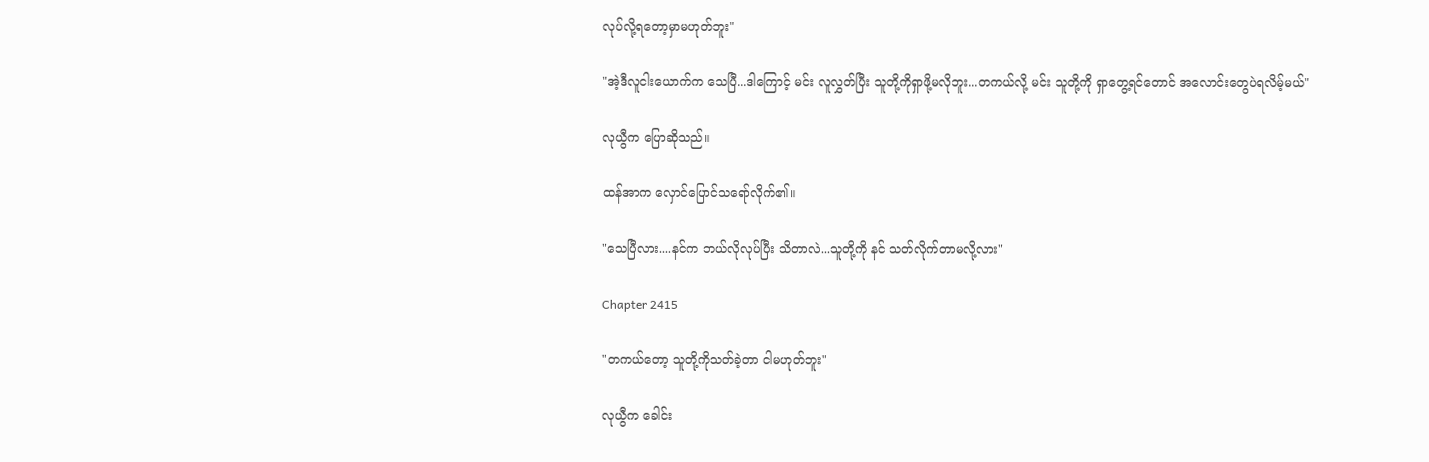လုပ်လို့ရတော့မှာမဟုတ်ဘူး"

"အဲ့ဒီလူငါးယောက်က သေပြီ...ဒါကြောင့် မင်း လူလွှတ်ပြီး သူတို့ကိုရှာဖို့မလိုဘူး...တကယ်လို့ မင်း သူတို့ကို ရှာတွေ့ရင်တောင် အလောင်းတွေပဲရလိမ့်မယ်"

လုယွီက ပြောဆိုသည်။

ထန်အာက လှောင်ပြောင်သရော်လိုက်၏။

"သေပြီလား....နင်က ဘယ်လိုလုပ်ပြီး သိတာလဲ...သူတို့ကို နင် သတ်လိုက်တာမလို့လား"

Chapter 2415

"တကယ်တော့ သူတို့ကိုသတ်ခဲ့တာ ငါမဟုတ်ဘူး"

လုယွီက ခေါင်း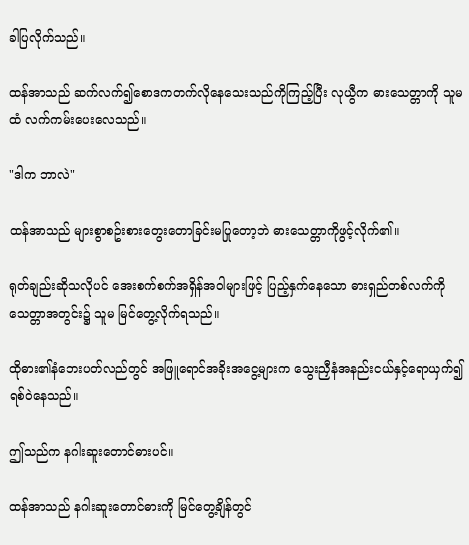ခါပြလိုက်သည်။

ထန်အာသည် ဆက်လက်၍စောဒကတက်လိုနေသေးသည်ကိုကြည့်ပြီး လုယွီက ဓားသေတ္တာကို သူမထံ လက်ကမ်းပေးလေသည်။

"ဒါက ဘာလဲ"

ထန်အာသည် များစွာစဥ်းစားတွေးတောခြင်းမပြုတော့ဘဲ ဓားသေတ္တာကိုဖွင့်လိုက်၏။

ရုတ်ချည်းဆိုသလိုပင် အေးစက်စက်အရှိန်အဝါများဖြင့် ပြည့်နှက်နေသော ဓားရှည်တစ်လက်ကို သေတ္တာအတွင်း၌ သူမ မြင်တွေ့လိုက်ရသည်။

ထိုဓား၏နံဘေးပတ်လည်တွင် အဖြူရောင်အခိုးအငွေ့များက သွေးညှီနံအနည်းငယ်နှင့်ရောယှက်၍ ရစ်ဝဲနေသည်။

ဤသည်က နဂါးဆူးတောင်ဓားပင်။

ထန်အာသည် နဂါးဆူးတောင်ဓားကို မြင်တွေ့ချိန်တွင်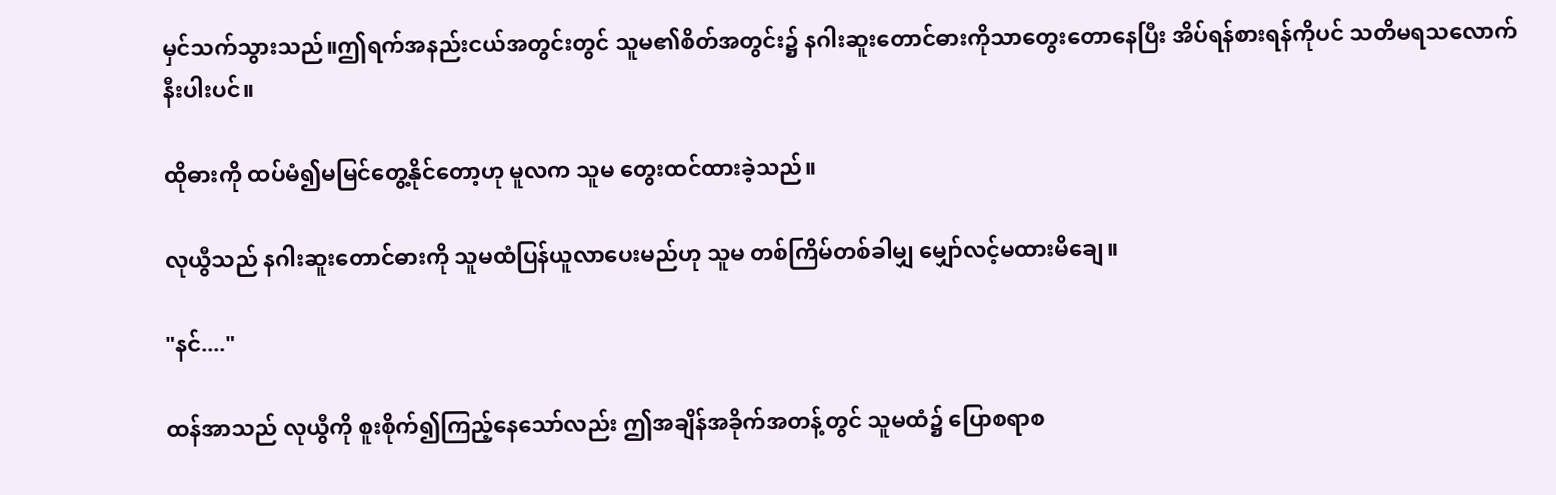မှင်သက်သွားသည်။ဤရက်အနည်းငယ်အတွင်းတွင် သူမ၏စိတ်အတွင်း၌ နဂါးဆူးတောင်ဓားကိုသာတွေးတောနေပြီး အိပ်ရန်စားရန်ကိုပင် သတိမရသလောက်နီးပါးပင်။

ထိုဓားကို ထပ်မံ၍မမြင်တွေ့နိုင်တော့ဟု မူလက သူမ တွေးထင်ထားခဲ့သည်။

လုယွီသည် နဂါးဆူးတောင်ဓားကို သူမထံပြန်ယူလာပေးမည်ဟု သူမ တစ်ကြိမ်တစ်ခါမျှ မျှော်လင့်မထားမိချေ။

"နင်...."

ထန်အာသည် လုယွီကို စူးစိုက်၍ကြည့်နေသော်လည်း ဤအချိန်အခိုက်အတန့်တွင် သူမထံ၌ ပြောစရာစ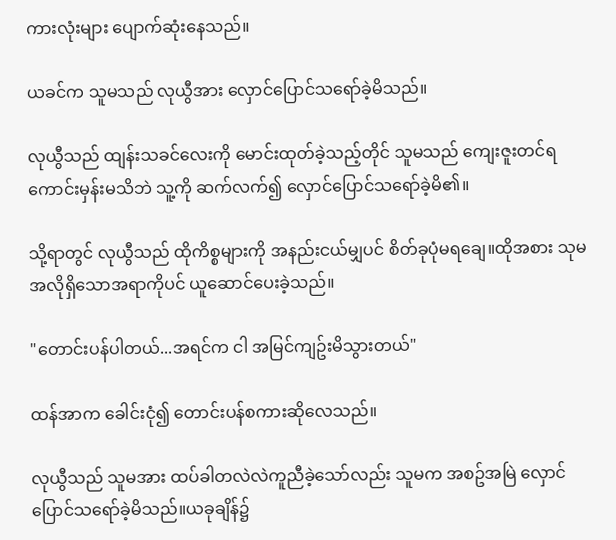ကားလုံးများ ပျောက်ဆုံးနေသည်။

ယခင်က သူမသည် လုယွီအား လှောင်ပြောင်သရော်ခဲ့မိသည်။

လုယွီသည် ထျန်းသခင်လေးကို မောင်းထုတ်ခဲ့သည့်တိုင် သူမသည် ကျေးဇူးတင်ရကောင်းမှန်းမသိဘဲ သူ့ကို ဆက်လက်၍ လှောင်ပြောင်သရော်ခဲ့မိ၏။

သို့ရာတွင် လုယွီသည် ထိုကိစ္စများကို အနည်းငယ်မျှပင် စိတ်ခုပုံမရချေ။ထိုအစား သုမအလိုရှိသောအရာကိုပင် ယူဆောင်ပေးခဲ့သည်။

"တောင်းပန်ပါတယ်...အရင်က ငါ အမြင်ကျဥ်းမိသွားတယ်"

ထန်အာက ခေါင်းငုံ၍ တောင်းပန်စကားဆိုလေသည်။

လုယွီသည် သူမအား ထပ်ခါတလဲလဲကူညီခဲ့သော်လည်း သူမက အစဥ်အမြဲ လှောင်ပြောင်သရော်ခဲ့မိသည်။ယခုချိန်၌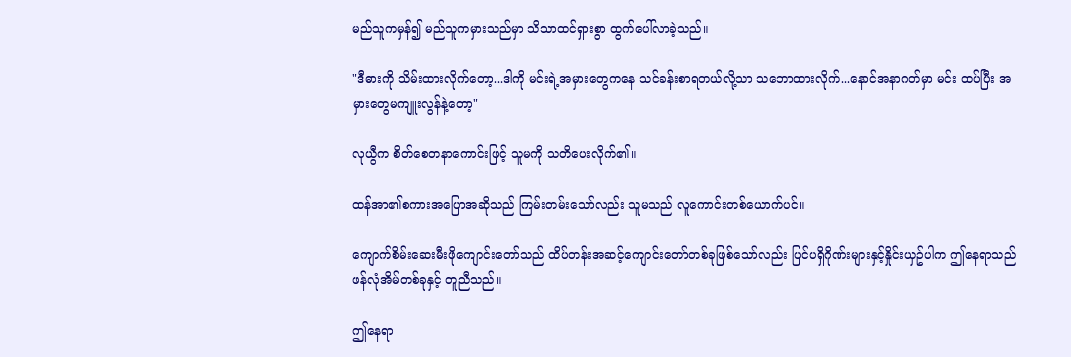မည်သူကမှန်၍ မည်သူကမှားသည်မှာ သိသာထင်ရှားစွာ ထွက်ပေါ်လာခဲ့သည်။

"ဒီဓားကို သိမ်းထားလိုက်တော့...ဒါကို မင်းရဲ့အမှားတွေကနေ သင်ခန်းစာရတယ်လို့သာ သဘောထားလိုက်...နောင်အနာဂတ်မှာ မင်း ထပ်ပြီး အမှားတွေမကျူးလွန်နဲ့တော့"

လုယွီက စိတ်စေတနာကောင်းဖြင့် သူမကို သတိပေးလိုက်၏။

ထန်အာ၏စကားအပြောအဆိုသည် ကြမ်းတမ်းသော်လည်း သူမသည် လူကောင်းတစ်ယောက်ပင်။

ကျောက်စိမ်းဆေးမီးဖိုကျောင်းတော်သည် ထိပ်တန်းအဆင့်ကျောင်းတော်တစ်ခုဖြစ်သော်လည်း ပြင်ပရှိဂိုဏ်းများနှင့်နှိုင်းယှဥ်ပါက ဤနေရာသည် ဖန်လုံအိမ်တစ်ခုနှင့် တူညီသည်။

ဤနေရာ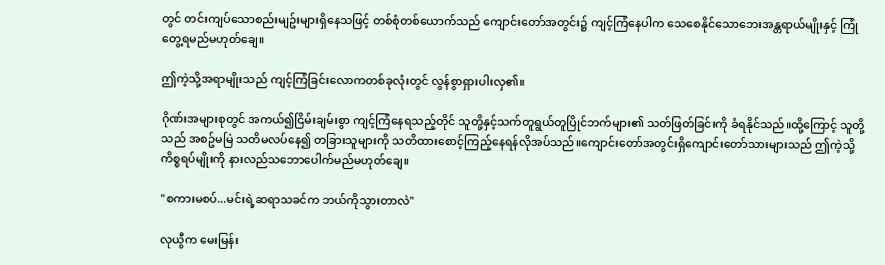တွင် တင်းကျပ်သောစည်းမျဥ်းများရှိနေသဖြင့် တစ်စုံတစ်ယောက်သည် ကျောင်းတော်အတွင်း၌ ကျင့်ကြံနေပါက သေစေနိုင်သောဘေးအန္တရာယ်မျိုးနှင့် ကြုံတွေ့ရမည်မဟုတ်ချေ။

ဤကဲ့သို့အရာမျိုးသည် ကျင့်ကြံခြင်းလောကတစ်ခုလုံးတွင် လွန်စွာရှားပါးလှ၏။

ဂိုဏ်းအများစုတွင် အကယ်၍ငြိမ်းချမ်းစွာ ကျင့်ကြံနေရသည့်တိုင် သူတို့နှင့်သက်တူရွယ်တူပြိုင်ဘက်များ၏ သတ်ဖြတ်ခြင်းကို ခံရနိုင်သည်။ထို့ကြောင့် သူတို့သည် အစဥ်မမြဲ သတိမလပ်နေ၍ တခြားသူများကို သတိထားစောင့်ကြည့်နေရန်လိုအပ်သည်။ကျောင်းတော်အတွင်းရှိကျောင်းတော်သားများသည် ဤကဲ့သို့ ကိစ္စရပ်မျိုးကို နားလည်သဘောပေါက်မည်မဟုတ်ချေ။

"စကားမစပ်...မင်းရဲ့ဆရာသခင်က ဘယ်ကိုသွားတာလဲ"

လုယွီက မေးမြန်း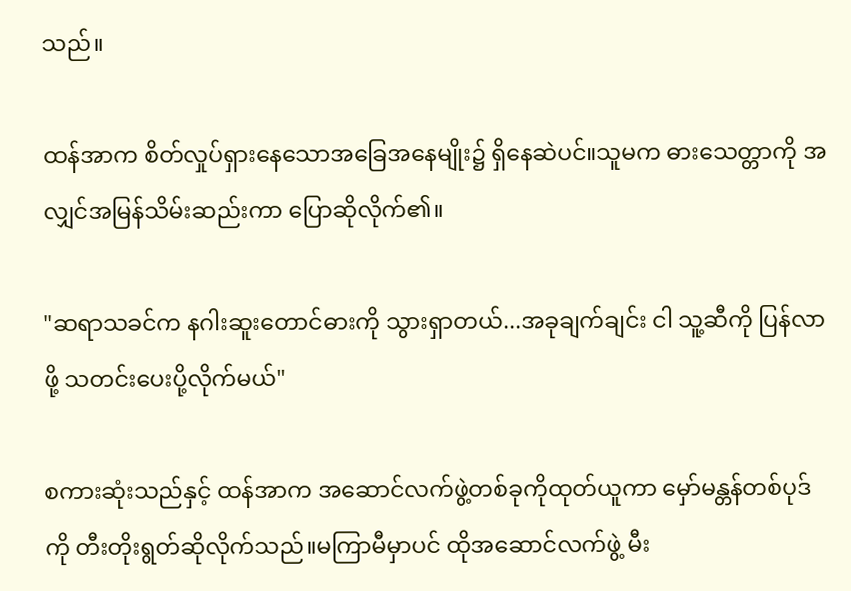သည်။

ထန်အာက စိတ်လှုပ်ရှားနေသောအခြေအနေမျိုး၌ ရှိနေဆဲပင်။သူမက ဓားသေတ္တာကို အလျှင်အမြန်သိမ်းဆည်းကာ ပြောဆိုလိုက်၏။

"ဆရာသခင်က နဂါးဆူးတောင်ဓားကို သွားရှာတယ်...အခုချက်ချင်း ငါ သူ့ဆီကို ပြန်လာဖို့ သတင်းပေးပို့လိုက်မယ်"

စကားဆုံးသည်နှင့် ထန်အာက အဆောင်လက်ဖွဲ့တစ်ခုကိုထုတ်ယူကာ မှော်မန္တန်တစ်ပုဒ်ကို တီးတိုးရွတ်ဆိုလိုက်သည်။မကြာမီမှာပင် ထိုအဆောင်လက်ဖွဲ့ မီး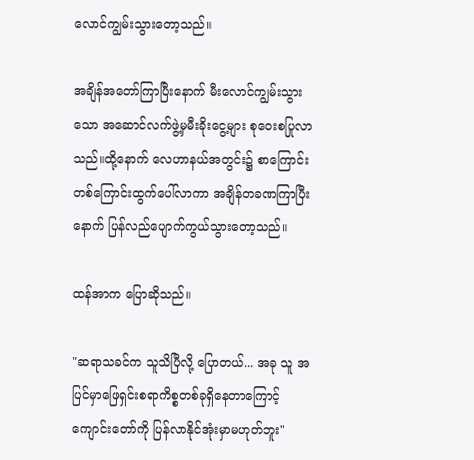လောင်ကျွမ်းသွားတော့သည်။

အချိန်အတော်ကြာပြီးနောက် မီးလောင်ကျွမ်းသွားသော အဆောင်လက်ဖွဲ့မှမီးခိုးငွေ့များ စုဝေးစပြုလာသည်။ထို့နောက် လေဟာနယ်အတွင်း၌ စာကြောင်းတစ်ကြောင်းထွက်ပေါ်လာကာ အချိန်တခဏကြာပြီးနောက် ပြန်လည်ပျောက်ကွယ်သွားတော့သည်။

ထန်အာက ပြောဆိုသည်။

"ဆရာသခင်က သူသိပြီလို့ ပြောတယ်... အခု သူ အပြင်မှာဖြေရှင်းစရာကိစ္စတစ်ခုရှိနေတာကြောင့် ကျောင်းတော်ကို ပြန်လာနိုင်အုံးမှာမဟုတ်ဘူး"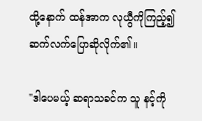ထို့နောက် ထန်အာက လုယွီကိုကြည့်၍ ဆက်လက်ပြောဆိုလိုက်၏။

"ဒါပေမယ့် ဆရာသခင်က သူ နင့်ကို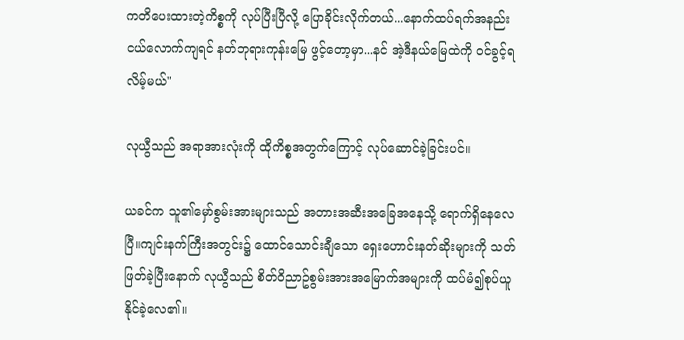ကတိပေးထားတဲ့ကိစ္စကို လုပ်ပြီးပြီလို့ ပြောခိုင်းလိုက်တယ်...နောက်ထပ်ရက်အနည်းငယ်လောက်ကျရင် နတ်ဘုရားကုန်းမြေ ဖွင့်တော့မှာ...နင် အဲ့ဒီနယ်မြေထဲကို ဝင်ခွင့်ရလိမ့်မယ်"

လုယွီသည် အရာအားလုံးကို ထိုကိစ္စအတွက်ကြောင့် လုပ်ဆောင်ခဲ့ခြင်းပင်။

ယခင်က သူ၏မှော်စွမ်းအားများသည် အတားအဆီးအခြေအနေသို့ ရောက်ရှိနေလေပြီ။ကျင်းနက်ကြီးအတွင်း၌ ထောင်သောင်းချီသော ရှေးဟောင်းနတ်ဆိုးများကို သတ်ဖြတ်ခဲ့ပြီးနောက် လုယွီသည် စိတ်ဝိညာဥ်စွမ်းအားအမြောက်အများကို ထပ်မံ၍စုပ်ယူနိုင်ခဲ့လေ၏။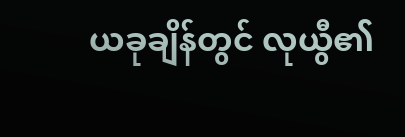ယခုချိန်တွင် လုယွီ၏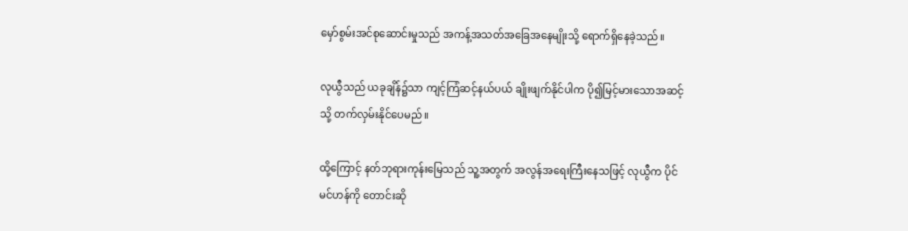မှော်စွမ်းအင်စုဆောင်းမှုသည် အကန့်အသတ်အခြေအနေမျိုးသို့ ရောက်ရှိနေခဲ့သည်။

လုယွီသည် ယခုချိန်၌သာ ကျင့်ကြံဆင့်နယ်ပယ် ချိုးဖျက်နိုင်ပါက ပို၍မြင့်မားသောအဆင့်သို့ တက်လှမ်းနိုင်ပေမည်။

ထို့ကြောင့် နတ်ဘုရားကုန်းမြေသည် သူ့အတွက် အလွန်အရေးကြီးနေသဖြင့် လုယွီက ပိုင်မင်ဟန်ကို တောင်းဆို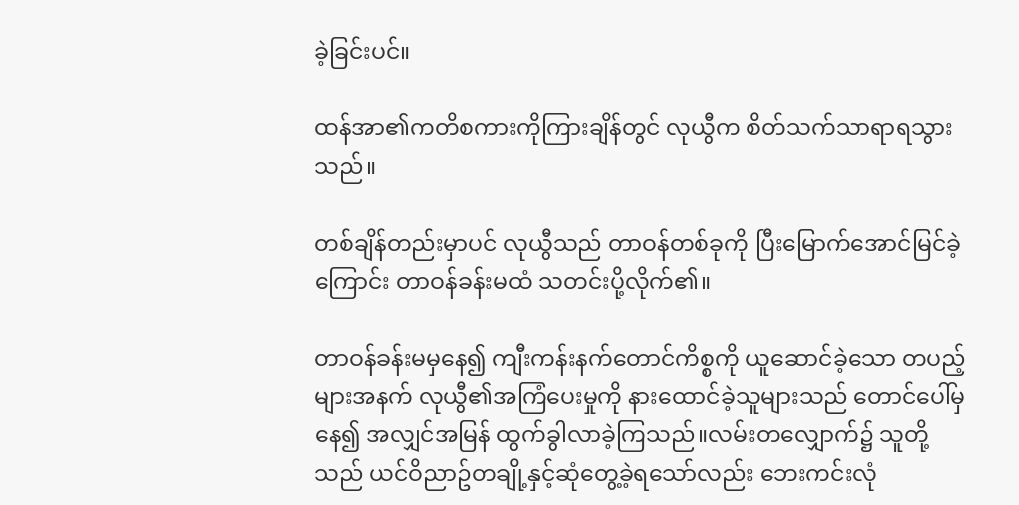ခဲ့ခြင်းပင်။

ထန်အာ၏ကတိစကားကိုကြားချိန်တွင် လုယွီက စိတ်သက်သာရာရသွားသည်။

တစ်ချိန်တည်းမှာပင် လုယွီသည် တာဝန်တစ်ခုကို ပြီးမြောက်အောင်မြင်ခဲ့ကြောင်း တာဝန်ခန်းမထံ သတင်းပို့လိုက်၏။

တာဝန်ခန်းမမှနေ၍ ကျီးကန်းနက်တောင်ကိစ္စကို ယူဆောင်ခဲ့သော တပည့်များအနက် လုယွီ၏အကြံပေးမှုကို နားထောင်ခဲ့သူများသည် တောင်ပေါ်မှနေ၍ အလျှင်အမြန် ထွက်ခွါလာခဲ့ကြသည်။လမ်းတလျှောက်၌ သူတို့သည် ယင်ဝိညာဥ်တချို့နှင့်ဆုံတွေ့ခဲ့ရသော်လည်း ဘေးကင်းလုံ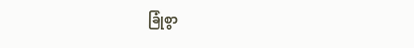ခြုံစွာ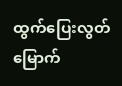ထွက်ပြေးလွတ်မြောက်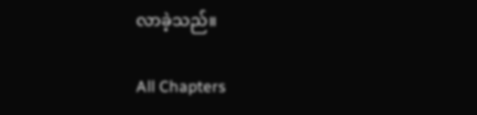လာခဲ့သည်။

All Chapters